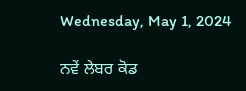Wednesday, May 1, 2024

ਨਵੇਂ ਲੇਬਰ ਕੋਡ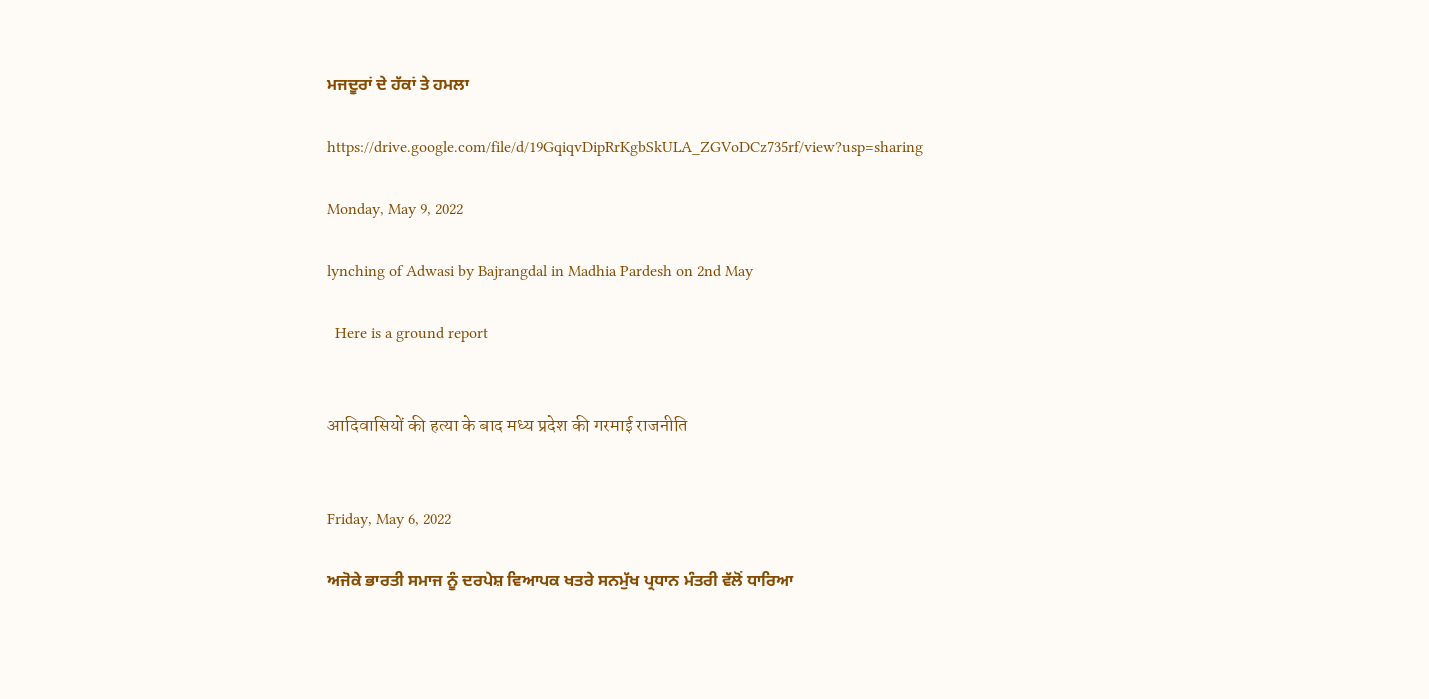ਮਜਦੂਰਾਂ ਦੇ ਹੱਕਾਂ ਤੇ ਹਮਲਾ

https://drive.google.com/file/d/19GqiqvDipRrKgbSkULA_ZGVoDCz735rf/view?usp=sharing

Monday, May 9, 2022

lynching of Adwasi by Bajrangdal in Madhia Pardesh on 2nd May

  Here is a ground report


आदिवासियों की हत्या के बाद मध्य प्रदेश की गरमाई राजनीति


Friday, May 6, 2022

ਅਜੋਕੇ ਭਾਰਤੀ ਸਮਾਜ ਨੂੰ ਦਰਪੇਸ਼ ਵਿਆਪਕ ਖਤਰੇ ਸਨਮੁੱਖ ਪ੍ਰਧਾਨ ਮੰਤਰੀ ਵੱਲੋਂ ਧਾਰਿਆ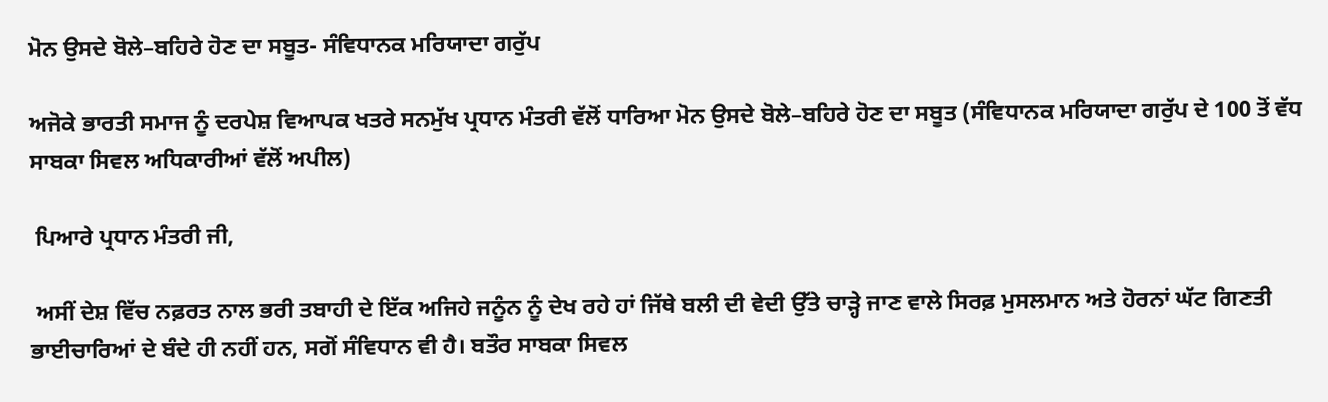ਮੋਨ ਉਸਦੇ ਬੋਲੇ–ਬਹਿਰੇ ਹੋਣ ਦਾ ਸਬੂਤ- ਸੰਵਿਧਾਨਕ ਮਰਿਯਾਦਾ ਗਰੁੱਪ

ਅਜੋਕੇ ਭਾਰਤੀ ਸਮਾਜ ਨੂੰ ਦਰਪੇਸ਼ ਵਿਆਪਕ ਖਤਰੇ ਸਨਮੁੱਖ ਪ੍ਰਧਾਨ ਮੰਤਰੀ ਵੱਲੋਂ ਧਾਰਿਆ ਮੋਨ ਉਸਦੇ ਬੋਲੇ–ਬਹਿਰੇ ਹੋਣ ਦਾ ਸਬੂਤ (ਸੰਵਿਧਾਨਕ ਮਰਿਯਾਦਾ ਗਰੁੱਪ ਦੇ 100 ਤੋਂ ਵੱਧ ਸਾਬਕਾ ਸਿਵਲ ਅਧਿਕਾਰੀਆਂ ਵੱਲੋਂ ਅਪੀਲ)

 ਪਿਆਰੇ ਪ੍ਰਧਾਨ ਮੰਤਰੀ ਜੀ,

 ਅਸੀਂ ਦੇਸ਼ ਵਿੱਚ ਨਫ਼ਰਤ ਨਾਲ ਭਰੀ ਤਬਾਹੀ ਦੇ ਇੱਕ ਅਜਿਹੇ ਜਨੂੰਨ ਨੂੰ ਦੇਖ ਰਹੇ ਹਾਂ ਜਿੱਥੇ ਬਲੀ ਦੀ ਵੇਦੀ ਉੱਤੇ ਚਾੜ੍ਹੇ ਜਾਣ ਵਾਲੇ ਸਿਰਫ਼ ਮੁਸਲਮਾਨ ਅਤੇ ਹੋਰਨਾਂ ਘੱਟ ਗਿਣਤੀ ਭਾਈਚਾਰਿਆਂ ਦੇ ਬੰਦੇ ਹੀ ਨਹੀਂ ਹਨ, ਸਗੋਂ ਸੰਵਿਧਾਨ ਵੀ ਹੈ। ਬਤੌਰ ਸਾਬਕਾ ਸਿਵਲ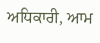ਅਧਿਕਾਰੀ, ਆਮ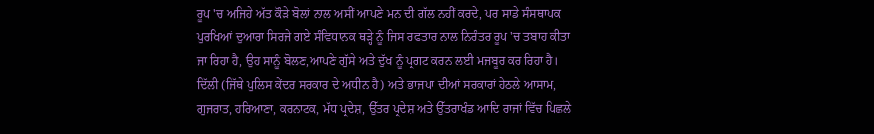ਰੂਪ 'ਚ ਅਜਿਹੇ ਅੱਤ ਕੌੜੇ ਬੋਲਾਂ ਨਾਲ ਅਸੀਂ ਆਪਣੇ ਮਨ ਦੀ ਗੱਲ ਨਹੀਂ ਕਰਦੇ, ਪਰ ਸਾਡੇ ਸੰਸਥਾਪਕ ਪੁਰਖਿਆਂ ਦੁਆਰਾ ਸਿਰਜੇ ਗਏ ਸੰਵਿਧਾਨਕ ਥੜ੍ਹੇ ਨੂੰ ਜਿਸ ਰਫਤਾਰ ਨਾਲ ਨਿਰੰਤਰ ਰੂਪ 'ਚ ਤਬਾਹ ਕੀਤਾ ਜਾ ਰਿਹਾ ਹੈ, ਉਹ ਸਾਨੂੰ ਬੋਲਣ,ਆਪਣੇ ਗੁੱਸੇ ਅਤੇ ਦੁੱਖ ਨੂੰ ਪ੍ਰਗਟ ਕਰਨ ਲਈ ਮਜਬੂਰ ਕਰ ਰਿਹਾ ਹੈ। ਦਿੱਲੀ (ਜਿੱਥੇ ਪੁਲਿਸ ਕੇਂਦਰ ਸਰਕਾਰ ਦੇ ਅਧੀਨ ਹੈ) ਅਤੇ ਭਾਜਪਾ ਦੀਆਂ ਸਰਕਾਰਾਂ ਹੇਠਲੇ ਆਸਾਮ, ਗੁਜਰਾਤ, ਹਰਿਆਣਾ, ਕਰਨਾਟਕ, ਮੱਧ ਪ੍ਰਦੇਸ਼, ਉੱਤਰ ਪ੍ਰਦੇਸ਼ ਅਤੇ ਉੱਤਰਾਖੰਡ ਆਦਿ ਰਾਜਾਂ ਵਿੱਚ ਪਿਛਲੇ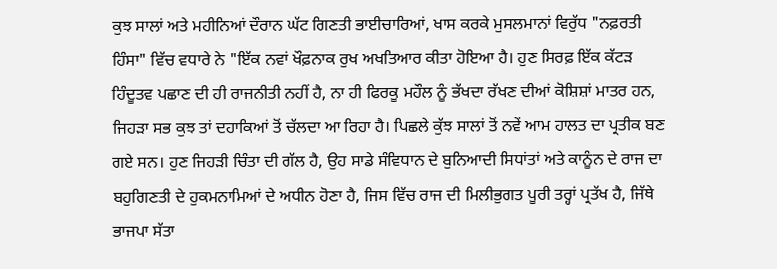ਕੁਝ ਸਾਲਾਂ ਅਤੇ ਮਹੀਨਿਆਂ ਦੌਰਾਨ ਘੱਟ ਗਿਣਤੀ ਭਾਈਚਾਰਿਆਂ, ਖਾਸ ਕਰਕੇ ਮੁਸਲਮਾਨਾਂ ਵਿਰੁੱਧ "ਨਫ਼ਰਤੀ ਹਿੰਸਾ" ਵਿੱਚ ਵਧਾਰੇ ਨੇ "ਇੱਕ ਨਵਾਂ ਖੌਫ਼ਨਾਕ ਰੁਖ ਅਖਤਿਆਰ ਕੀਤਾ ਹੋਇਆ ਹੈ। ਹੁਣ ਸਿਰਫ਼ ਇੱਕ ਕੱਟੜ ਹਿੰਦੂਤਵ ਪਛਾਣ ਦੀ ਹੀ ਰਾਜਨੀਤੀ ਨਹੀਂ ਹੈ, ਨਾ ਹੀ ਫਿਰਕੂ ਮਹੌਲ ਨੂੰ ਭੱਖਦਾ ਰੱਖਣ ਦੀਆਂ ਕੋਸ਼ਿਸ਼ਾਂ ਮਾਤਰ ਹਨ, ਜਿਹੜਾ ਸਭ ਕੁਝ ਤਾਂ ਦਹਾਕਿਆਂ ਤੋਂ ਚੱਲਦਾ ਆ ਰਿਹਾ ਹੈ। ਪਿਛਲੇ ਕੁੱਝ ਸਾਲਾਂ ਤੋਂ ਨਵੇਂ ਆਮ ਹਾਲਤ ਦਾ ਪ੍ਰਤੀਕ ਬਣ ਗਏ ਸਨ। ਹੁਣ ਜਿਹੜੀ ਚਿੰਤਾ ਦੀ ਗੱਲ ਹੈ, ਉਹ ਸਾਡੇ ਸੰਵਿਧਾਨ ਦੇ ਬੁਨਿਆਦੀ ਸਿਧਾਂਤਾਂ ਅਤੇ ਕਾਨੂੰਨ ਦੇ ਰਾਜ ਦਾ ਬਹੁਗਿਣਤੀ ਦੇ ਹੁਕਮਨਾਮਿਆਂ ਦੇ ਅਧੀਨ ਹੋਣਾ ਹੈ, ਜਿਸ ਵਿੱਚ ਰਾਜ ਦੀ ਮਿਲੀਭੁਗਤ ਪੂਰੀ ਤਰ੍ਹਾਂ ਪ੍ਰਤੱਖ ਹੈ, ਜਿੱਥੇ ਭਾਜਪਾ ਸੱਤਾ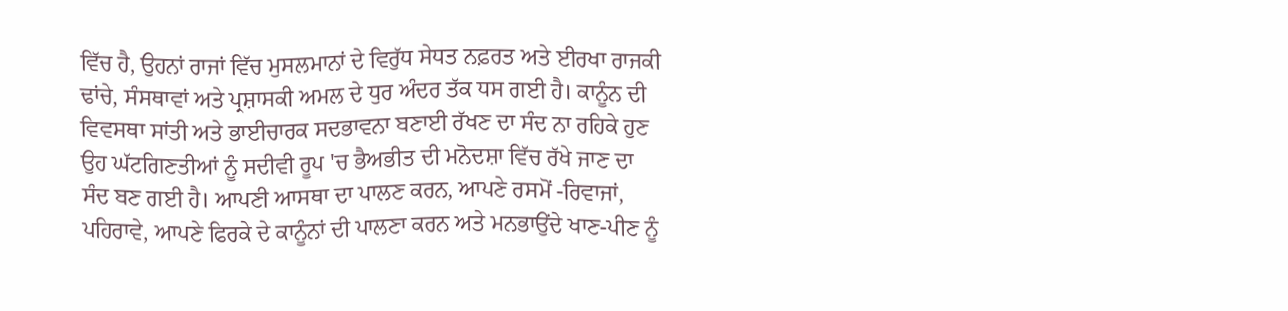ਵਿੱਚ ਹੈ, ਉਹਨਾਂ ਰਾਜਾਂ ਵਿੱਚ ਮੁਸਲਮਾਨਾਂ ਦੇ ਵਿਰੁੱਧ ਸੇਧਤ ਨਫ਼ਰਤ ਅਤੇ ਈਰਖਾ ਰਾਜਕੀ ਢਾਂਚੇ, ਸੰਸਥਾਵਾਂ ਅਤੇ ਪ੍ਰਸ਼ਾਸਕੀ ਅਮਲ ਦੇ ਧੁਰ ਅੰਦਰ ਤੱਕ ਧਸ ਗਈ ਹੈ। ਕਾਨੂੰਨ ਦੀ ਵਿਵਸਥਾ ਸਾਂਤੀ ਅਤੇ ਭਾਈਚਾਰਕ ਸਦਭਾਵਨਾ ਬਣਾਈ ਰੱਖਣ ਦਾ ਸੰਦ ਨਾ ਰਹਿਕੇ ਹੁਣ ਉਹ ਘੱਟਗਿਣਤੀਆਂ ਨੂੰ ਸਦੀਵੀ ਰੂਪ 'ਚ ਭੈਅਭੀਤ ਦੀ ਮਨੋਦਸ਼ਾ ਵਿੱਚ ਰੱਖੇ ਜਾਣ ਦਾ ਸੰਦ ਬਣ ਗਈ ਹੈ। ਆਪਣੀ ਆਸਥਾ ਦਾ ਪਾਲਣ ਕਰਨ, ਆਪਣੇ ਰਸਮੋਂ -ਰਿਵਾਜਾਂ, ਪਹਿਰਾਵੇ, ਆਪਣੇ ਫਿਰਕੇ ਦੇ ਕਾਨੂੰਨਾਂ ਦੀ ਪਾਲਣਾ ਕਰਨ ਅਤੇ ਮਨਭਾਉਂਦੇ ਖਾਣ-ਪੀਣ ਨੂੰ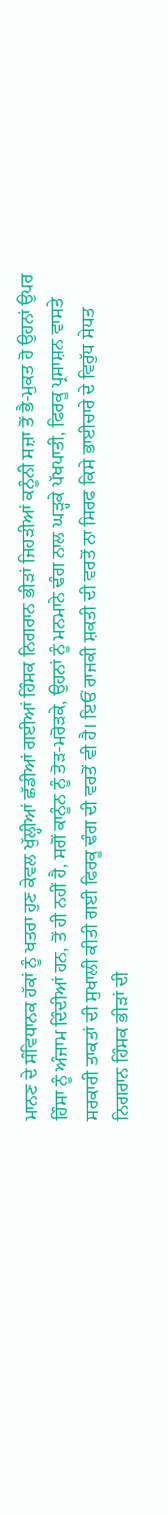ਮਾਨਣ ਦੇ ਸੰਵਿਧਾਨਕ ਹੱਕਾਂ ਨੂੰ ਖਤਰਾ ਹੁਣ ਕੇਵਲ ਖੁੱਲ੍ਹੀਆਂ ਛੱਡੀਆਂ ਗਈਆਂ ਹਿੰਸਕ ਨਿਗਰਾਨ ਭੀੜਾਂ ਜਿਹੜੀਆਂ ਕਨੂੰਨੀ ਸਜ਼ਾ ਤੋਂ ਭੈ-ਮੁਕਤ ਹੋ ਉਹਨਾਂ ਉਪਰ ਹਿੰਸਾ ਨੂੰ ਅੰਜਾਮ ਦਿੰਦੀਆਂ ਹਨ, ਤੋਂ ਹੀ ਨਹੀਂ ਹੈ, ਸਗੋਂ ਕਾਨੂੰਨ ਨੂੰ ਤੋੜ-ਮਰੋੜਕੇ, ਉਹਨਾਂ ਨੂੰ ਮਨਮਾਨੇ ਢੰਗ ਨਾਲ ਘੜ੍ਹਕੇ ਪੱਖਪਾਤੀ, ਫਿਰਕੂ ਪ੍ਰਸਾਸ਼ਨ ਵਾਸਤੇ ਸਰਕਾਰੀ ਤਾਕਤਾਂ ਦੀ ਸੁਖਾਲੀ ਕੀਤੀ ਗਈ ਫਿਰਕੂ ਢੰਗ ਦੀ ਵਰਤੋਂ ਵੀ ਹੈ। ਇਓਂ ਰਾਜਕੀ ਸ਼ਕਤੀ ਦੀ ਵਰਤੋਂ ਨਾ ਸਿਰਫ ਕਿਸੇ ਭਾਈਚਾਰੇ ਦੇ ਵਿਰੁੱਧ ਸੇਧਤ ਨਿਗਰਾਨ ਹਿੰਸਕ ਭੀੜਾਂ ਦੀ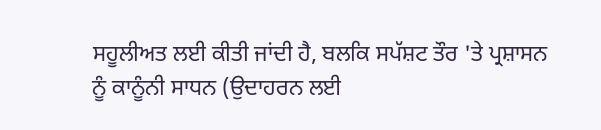ਸਹੂਲੀਅਤ ਲਈ ਕੀਤੀ ਜਾਂਦੀ ਹੈ, ਬਲਕਿ ਸਪੱਸ਼ਟ ਤੌਰ 'ਤੇ ਪ੍ਰਸ਼ਾਸਨ ਨੂੰ ਕਾਨੂੰਨੀ ਸਾਧਨ (ਉਦਾਹਰਨ ਲਈ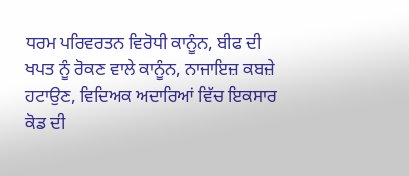ਧਰਮ ਪਰਿਵਰਤਨ ਵਿਰੋਧੀ ਕਾਨੂੰਨ, ਬੀਫ ਦੀ ਖਪਤ ਨੂੰ ਰੋਕਣ ਵਾਲੇ ਕਾਨੂੰਨ, ਨਾਜਾਇਜ਼ ਕਬਜ਼ੇ ਹਟਾਉਣ, ਵਿਦਿਅਕ ਅਦਾਰਿਆਂ ਵਿੱਚ ਇਕਸਾਰ ਕੋਡ ਦੀ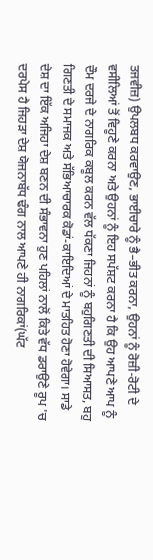ਤਜਵੀਜ਼) ਉਪਲਬਧ ਕਰਵਾਉਣ, ਭਾਈਚਾਰੇ ਨੂੰ ਭੈ–ਭੀਤ ਕਰਨਾ, ਉਹਨਾਂ ਨੂੰ ਰੋਜ਼ੀ-ਰੋਟੀ ਦੇ ਵਸੀਲਿਆਂ ਤੋਂ ਵਿਹੂਣੇ ਕਰਨਾ ਅਤੇ ਉਹਨਾਂ ਨੂੰ ਇਹ ਸਪੱਸ਼ਟ ਕਰਨਾ ਹੈ ਕਿ ਉਹ ਆਪਣੇ ਆਪ ਨੂੰ ਦੌਮ ਦਰਜੇ ਦੇ ਨਾਗਰਿਕ ਕਬੂਲ ਕਰਨ ਵੱਲ ਧੱਕਣਾ ਜਿਹਨਾਂ ਨੂੰ ਬਹੁਗਿਣਤੀ ਦੀ ਸਿਆਸਤ, ਬਹੁ ਗਿਣਤੀ ਦੇ ਸਮਾਜਕ ਅਤੇ ਸੱਭਿਆਚਾਰਕ ਕੋਡਾਂ-ਕਾਇਦਿਆਂ ਦੇ ਮਾਤਹਿਤ ਹੋਣਾ ਹੋਵੇਗਾ। ਸਾਡੇ ਦੇਸ਼ ਦਾ ਇੱਕ ਅਜਿਹਾ ਦੇਸ਼ ਬਣਨ ਦੀ ਸੰਭਾਵਨਾ ਹੁਣ ਪਹਿਲਾਂ ਨਾਲੋਂ ਕਿਤੇ ਵੱਧ ਡਰਾਉਣੇ ਰੂਪ 'ਚ ਦਰਪੇਸ ਹੈ ਜਿਹੜਾ ਦੇਸ਼ ਯੋਜਨਾਬੱਧ ਢੰਗ ਨਾਲ ਆਪਣੇ ਹੀ ਨਾਗਰਿਕਾਂ(ਘੱਟ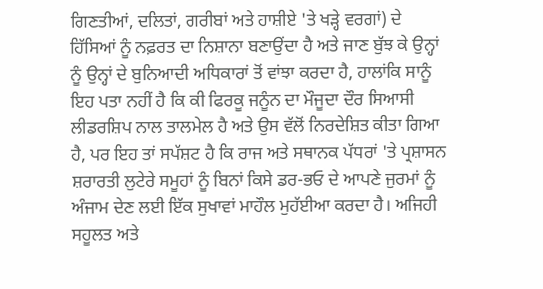ਗਿਣਤੀਆਂ, ਦਲਿਤਾਂ, ਗਰੀਬਾਂ ਅਤੇ ਹਾਸ਼ੀਏ 'ਤੇ ਖੜ੍ਹੇ ਵਰਗਾਂ) ਦੇ ਹਿੱਸਿਆਂ ਨੂੰ ਨਫ਼ਰਤ ਦਾ ਨਿਸ਼ਾਨਾ ਬਣਾਉਂਦਾ ਹੈ ਅਤੇ ਜਾਣ ਬੁੱਝ ਕੇ ਉਨ੍ਹਾਂ ਨੂੰ ਉਨ੍ਹਾਂ ਦੇ ਬੁਨਿਆਦੀ ਅਧਿਕਾਰਾਂ ਤੋਂ ਵਾਂਝਾ ਕਰਦਾ ਹੈ, ਹਾਲਾਂਕਿ ਸਾਨੂੰ ਇਹ ਪਤਾ ਨਹੀਂ ਹੈ ਕਿ ਕੀ ਫਿਰਕੂ ਜਨੂੰਨ ਦਾ ਮੌਜੂਦਾ ਦੌਰ ਸਿਆਸੀ ਲੀਡਰਸ਼ਿਪ ਨਾਲ ਤਾਲਮੇਲ ਹੈ ਅਤੇ ਉਸ ਵੱਲੋਂ ਨਿਰਦੇਸ਼ਿਤ ਕੀਤਾ ਗਿਆ ਹੈ, ਪਰ ਇਹ ਤਾਂ ਸਪੱਸ਼ਟ ਹੈ ਕਿ ਰਾਜ ਅਤੇ ਸਥਾਨਕ ਪੱਧਰਾਂ 'ਤੇ ਪ੍ਰਸ਼ਾਸਨ ਸ਼ਰਾਰਤੀ ਲੁਟੇਰੇ ਸਮੂਹਾਂ ਨੂੰ ਬਿਨਾਂ ਕਿਸੇ ਡਰ-ਭਓ ਦੇ ਆਪਣੇ ਜੁਰਮਾਂ ਨੂੰ ਅੰਜਾਮ ਦੇਣ ਲਈ ਇੱਕ ਸੁਖਾਵਾਂ ਮਾਹੌਲ ਮੁਹੱਈਆ ਕਰਦਾ ਹੈ। ਅਜਿਹੀ ਸਹੂਲਤ ਅਤੇ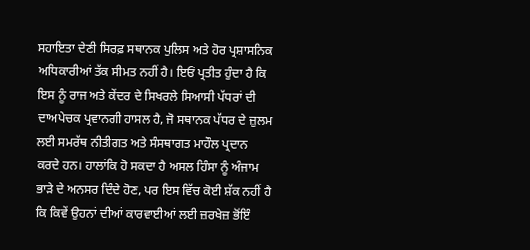ਸਹਾਇਤਾ ਦੇਣੀ ਸਿਰਫ਼ ਸਥਾਨਕ ਪੁਲਿਸ ਅਤੇ ਹੋਰ ਪ੍ਰਸ਼ਾਸਨਿਕ ਅਧਿਕਾਰੀਆਂ ਤੱਕ ਸੀਮਤ ਨਹੀਂ ਹੈ। ਇਓਂ ਪ੍ਰਤੀਤ ਹੁੰਦਾ ਹੈ ਕਿ ਇਸ ਨੂੰ ਰਾਜ ਅਤੇ ਕੇਂਦਰ ਦੇ ਸਿਖਰਲੇ ਸਿਆਸੀ ਪੱਧਰਾਂ ਦੀ ਦਾਅਪੇਚਕ ਪ੍ਰਵਾਨਗੀ ਹਾਸਲ ਹੈ, ਜੋ ਸਥਾਨਕ ਪੱਧਰ ਦੇ ਜ਼ੁਲਮ ਲਈ ਸਮਰੱਥ ਨੀਤੀਗਤ ਅਤੇ ਸੰਸਥਾਗਤ ਮਾਹੌਲ ਪ੍ਰਦਾਨ ਕਰਦੇ ਹਨ। ਹਾਲਾਂਕਿ ਹੋ ਸਕਦਾ ਹੈ ਅਸਲ ਹਿੰਸਾ ਨੂੰ ਅੰਜਾਮ ਭਾੜੇ ਦੇ ਅਨਸਰ ਦਿੰਦੇ ਹੋਣ, ਪਰ ਇਸ ਵਿੱਚ ਕੋਈ ਸ਼ੱਕ ਨਹੀਂ ਹੈ ਕਿ ਕਿਵੇਂ ਉਹਨਾਂ ਦੀਆਂ ਕਾਰਵਾਈਆਂ ਲਈ ਜ਼ਰਖੇਜ਼ ਭੋਂਇੰ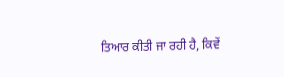ਤਿਆਰ ਕੀਤੀ ਜਾ ਰਹੀ ਹੈ, ਕਿਵੇਂ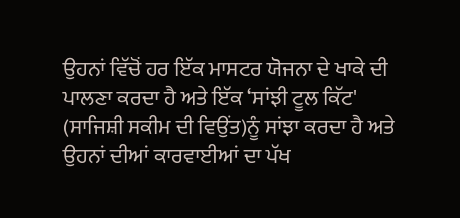ਉਹਨਾਂ ਵਿੱਚੋਂ ਹਰ ਇੱਕ ਮਾਸਟਰ ਯੋਜਨਾ ਦੇ ਖਾਕੇ ਦੀ ਪਾਲਣਾ ਕਰਦਾ ਹੈ ਅਤੇ ਇੱਕ ‘ਸਾਂਝੀ ਟੂਲ ਕਿੱਟ' (ਸਾਜਿਸ਼ੀ ਸਕੀਮ ਦੀ ਵਿਉਂਤ)ਨੂੰ ਸਾਂਝਾ ਕਰਦਾ ਹੈ ਅਤੇ ਉਹਨਾਂ ਦੀਆਂ ਕਾਰਵਾਈਆਂ ਦਾ ਪੱਖ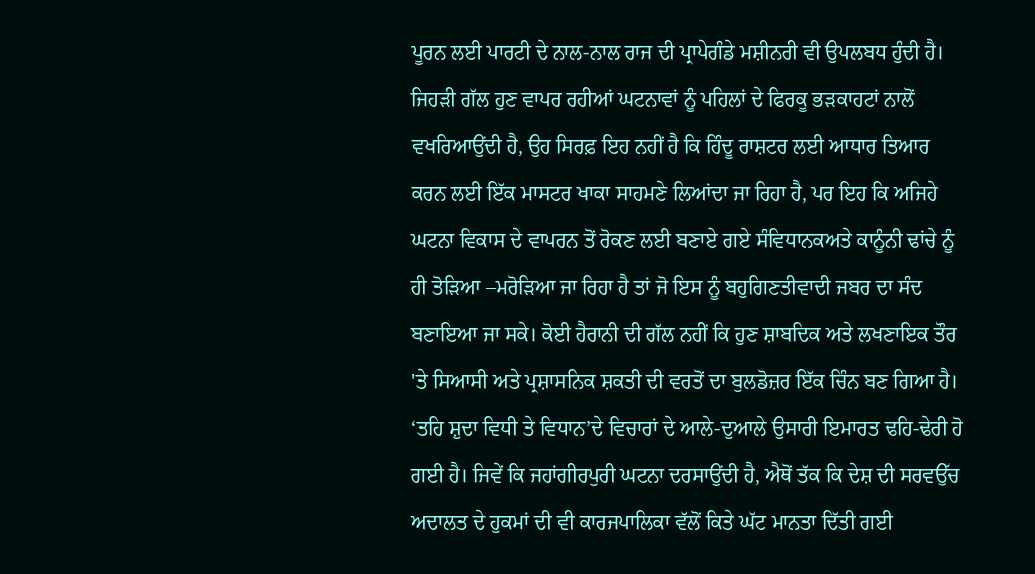ਪੂਰਨ ਲਈ ਪਾਰਟੀ ਦੇ ਨਾਲ-ਨਾਲ ਰਾਜ ਦੀ ਪ੍ਰਾਪੇਗੰਡੇ ਮਸ਼ੀਨਰੀ ਵੀ ਉਪਲਬਧ ਹੁੰਦੀ ਹੈ। ਜਿਹੜੀ ਗੱਲ ਹੁਣ ਵਾਪਰ ਰਹੀਆਂ ਘਟਨਾਵਾਂ ਨੂੰ ਪਹਿਲਾਂ ਦੇ ਫਿਰਕੂ ਭੜਕਾਹਟਾਂ ਨਾਲੋਂ ਵਖਰਿਆਉਂਦੀ ਹੈ, ਉਹ ਸਿਰਫ਼ ਇਹ ਨਹੀਂ ਹੈ ਕਿ ਹਿੰਦੂ ਰਾਸ਼ਟਰ ਲਈ ਆਧਾਰ ਤਿਆਰ ਕਰਨ ਲਈ ਇੱਕ ਮਾਸਟਰ ਖਾਕਾ ਸਾਹਮਣੇ ਲਿਆਂਦਾ ਜਾ ਰਿਹਾ ਹੈ, ਪਰ ਇਹ ਕਿ ਅਜਿਹੇ ਘਟਨਾ ਵਿਕਾਸ ਦੇ ਵਾਪਰਨ ਤੋਂ ਰੋਕਣ ਲਈ ਬਣਾਏ ਗਏ ਸੰਵਿਧਾਨਕਅਤੇ ਕਾਨੂੰਨੀ ਢਾਂਚੇ ਨੂੰ ਹੀ ਤੋੜਿਆ –ਮਰੋੜਿਆ ਜਾ ਰਿਹਾ ਹੈ ਤਾਂ ਜੋ ਇਸ ਨੂੰ ਬਹੁਗਿਣਤੀਵਾਦੀ ਜਬਰ ਦਾ ਸੰਦ ਬਣਾਇਆ ਜਾ ਸਕੇ। ਕੋਈ ਹੈਰਾਨੀ ਦੀ ਗੱਲ ਨਹੀਂ ਕਿ ਹੁਣ ਸ਼ਾਬਦਿਕ ਅਤੇ ਲਖਣਾਇਕ ਤੌਰ 'ਤੇ ਸਿਆਸੀ ਅਤੇ ਪ੍ਰਸ਼ਾਸਨਿਕ ਸ਼ਕਤੀ ਦੀ ਵਰਤੋਂ ਦਾ ਬੁਲਡੋਜ਼ਰ ਇੱਕ ਚਿੰਨ ਬਣ ਗਿਆ ਹੈ। ‘ਤਹਿ ਸ਼ੁਦਾ ਵਿਧੀ ਤੇ ਵਿਧਾਨ’ਦੇ ਵਿਚਾਰਾਂ ਦੇ ਆਲੇ-ਦੁਆਲੇ ਉਸਾਰੀ ਇਮਾਰਤ ਢਹਿ-ਢੇਰੀ ਹੋ ਗਈ ਹੈ। ਜਿਵੇਂ ਕਿ ਜਹਾਂਗੀਰਪੁਰੀ ਘਟਨਾ ਦਰਸਾਉਂਦੀ ਹੈ, ਐਥੋਂ ਤੱਕ ਕਿ ਦੇਸ਼ ਦੀ ਸਰਵਉੱਚ ਅਦਾਲਤ ਦੇ ਹੁਕਮਾਂ ਦੀ ਵੀ ਕਾਰਜਪਾਲਿਕਾ ਵੱਲੋਂ ਕਿਤੇ ਘੱਟ ਮਾਨਤਾ ਦਿੱਤੀ ਗਈ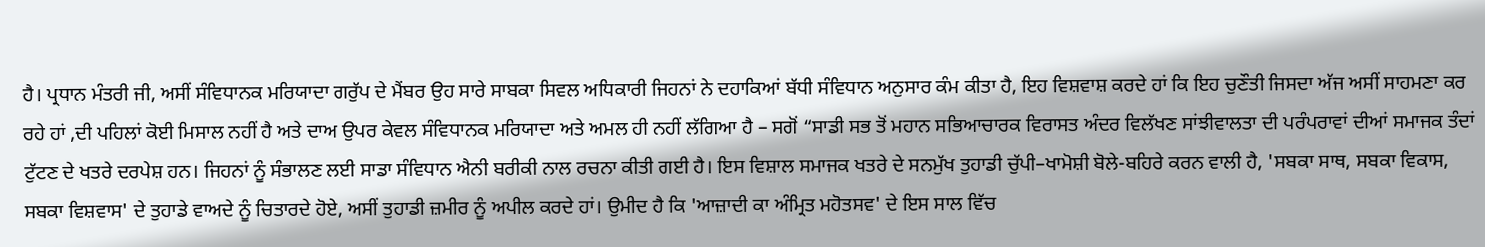ਹੈ। ਪ੍ਰਧਾਨ ਮੰਤਰੀ ਜੀ, ਅਸੀਂ ਸੰਵਿਧਾਨਕ ਮਰਿਯਾਦਾ ਗਰੁੱਪ ਦੇ ਮੈਂਬਰ ਉਹ ਸਾਰੇ ਸਾਬਕਾ ਸਿਵਲ ਅਧਿਕਾਰੀ ਜਿਹਨਾਂ ਨੇ ਦਹਾਕਿਆਂ ਬੱਧੀ ਸੰਵਿਧਾਨ ਅਨੁਸਾਰ ਕੰਮ ਕੀਤਾ ਹੈ, ਇਹ ਵਿਸ਼ਵਾਸ਼ ਕਰਦੇ ਹਾਂ ਕਿ ਇਹ ਚੁਣੌਤੀ ਜਿਸਦਾ ਅੱਜ ਅਸੀਂ ਸਾਹਮਣਾ ਕਰ ਰਹੇ ਹਾਂ ,ਦੀ ਪਹਿਲਾਂ ਕੋਈ ਮਿਸਾਲ ਨਹੀਂ ਹੈ ਅਤੇ ਦਾਅ ਉਪਰ ਕੇਵਲ ਸੰਵਿਧਾਨਕ ਮਰਿਯਾਦਾ ਅਤੇ ਅਮਲ ਹੀ ਨਹੀਂ ਲੱਗਿਆ ਹੈ – ਸਗੋਂ “ਸਾਡੀ ਸਭ ਤੋਂ ਮਹਾਨ ਸਭਿਆਚਾਰਕ ਵਿਰਾਸਤ ਅੰਦਰ ਵਿਲੱਖਣ ਸਾਂਝੀਵਾਲਤਾ ਦੀ ਪਰੰਪਰਾਵਾਂ ਦੀਆਂ ਸਮਾਜਕ ਤੰਦਾਂ ਟੁੱਟਣ ਦੇ ਖਤਰੇ ਦਰਪੇਸ਼ ਹਨ। ਜਿਹਨਾਂ ਨੂੰ ਸੰਭਾਲਣ ਲਈ ਸਾਡਾ ਸੰਵਿਧਾਨ ਐਨੀ ਬਰੀਕੀ ਨਾਲ ਰਚਨਾ ਕੀਤੀ ਗਈ ਹੈ। ਇਸ ਵਿਸ਼ਾਲ ਸਮਾਜਕ ਖਤਰੇ ਦੇ ਸਨਮੁੱਖ ਤੁਹਾਡੀ ਚੁੱਪੀ–ਖਾਮੋਸ਼ੀ ਬੋਲੇ-ਬਹਿਰੇ ਕਰਨ ਵਾਲੀ ਹੈ, 'ਸਬਕਾ ਸਾਥ, ਸਬਕਾ ਵਿਕਾਸ, ਸਬਕਾ ਵਿਸ਼ਵਾਸ' ਦੇ ਤੁਹਾਡੇ ਵਾਅਦੇ ਨੂੰ ਚਿਤਾਰਦੇ ਹੋਏ, ਅਸੀਂ ਤੁਹਾਡੀ ਜ਼ਮੀਰ ਨੂੰ ਅਪੀਲ ਕਰਦੇ ਹਾਂ। ਉਮੀਦ ਹੈ ਕਿ 'ਆਜ਼ਾਦੀ ਕਾ ਅੰਮ੍ਰਿਤ ਮਹੋਤਸਵ' ਦੇ ਇਸ ਸਾਲ ਵਿੱਚ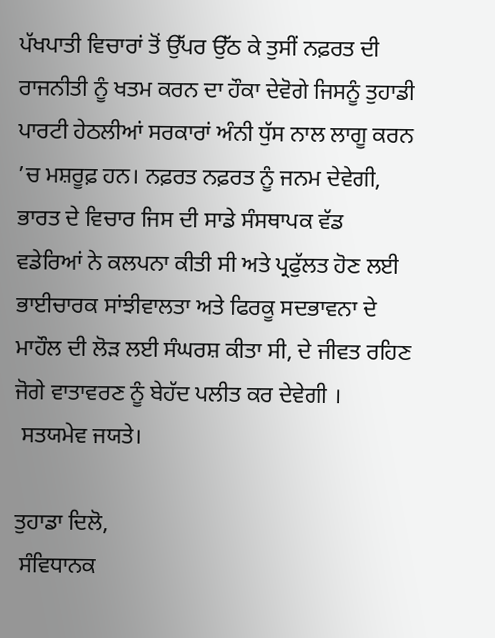ਪੱਖਪਾਤੀ ਵਿਚਾਰਾਂ ਤੋਂ ਉੱਪਰ ਉੱਠ ਕੇ ਤੁਸੀਂ ਨਫ਼ਰਤ ਦੀ ਰਾਜਨੀਤੀ ਨੂੰ ਖਤਮ ਕਰਨ ਦਾ ਹੌਕਾ ਦੇਵੋਗੇ ਜਿਸਨੂੰ ਤੁਹਾਡੀ ਪਾਰਟੀ ਹੇਠਲੀਆਂ ਸਰਕਾਰਾਂ ਅੰਨੀ ਧੁੱਸ ਨਾਲ ਲਾਗੂ ਕਰਨ ’ਚ ਮਸ਼ਰੂਫ਼ ਹਨ। ਨਫ਼ਰਤ ਨਫ਼ਰਤ ਨੂੰ ਜਨਮ ਦੇਵੇਗੀ, ਭਾਰਤ ਦੇ ਵਿਚਾਰ ਜਿਸ ਦੀ ਸਾਡੇ ਸੰਸਥਾਪਕ ਵੱਡ ਵਡੇਰਿਆਂ ਨੇ ਕਲਪਨਾ ਕੀਤੀ ਸੀ ਅਤੇ ਪ੍ਰਫੁੱਲਤ ਹੋਣ ਲਈ ਭਾਈਚਾਰਕ ਸਾਂਝੀਵਾਲਤਾ ਅਤੇ ਫਿਰਕੂ ਸਦਭਾਵਨਾ ਦੇ ਮਾਹੌਲ ਦੀ ਲੋੜ ਲਈ ਸੰਘਰਸ਼ ਕੀਤਾ ਸੀ, ਦੇ ਜੀਵਤ ਰਹਿਣ ਜੋਗੇ ਵਾਤਾਵਰਣ ਨੂੰ ਬੇਹੱਦ ਪਲੀਤ ਕਰ ਦੇਵੇਗੀ ।
 ਸਤਯਮੇਵ ਜਯਤੇ।

ਤੁਹਾਡਾ ਦਿਲੋ,
 ਸੰਵਿਧਾਨਕ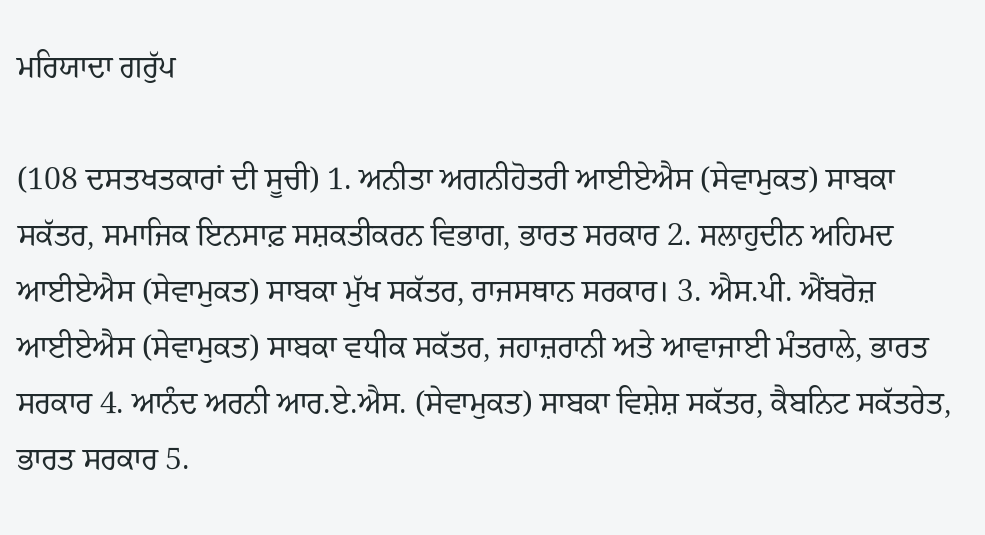ਮਰਿਯਾਦਾ ਗਰੁੱਪ

(108 ਦਸਤਖਤਕਾਰਾਂ ਦੀ ਸੂਚੀ) 1. ਅਨੀਤਾ ਅਗਨੀਹੋਤਰੀ ਆਈਏਐਸ (ਸੇਵਾਮੁਕਤ) ਸਾਬਕਾ ਸਕੱਤਰ, ਸਮਾਜਿਕ ਇਨਸਾਫ਼ ਸਸ਼ਕਤੀਕਰਨ ਵਿਭਾਗ, ਭਾਰਤ ਸਰਕਾਰ 2. ਸਲਾਹੁਦੀਨ ਅਹਿਮਦ ਆਈਏਐਸ (ਸੇਵਾਮੁਕਤ) ਸਾਬਕਾ ਮੁੱਖ ਸਕੱਤਰ, ਰਾਜਸਥਾਨ ਸਰਕਾਰ। 3. ਐਸ.ਪੀ. ਐਂਬਰੋਜ਼ ਆਈਏਐਸ (ਸੇਵਾਮੁਕਤ) ਸਾਬਕਾ ਵਧੀਕ ਸਕੱਤਰ, ਜਹਾਜ਼ਰਾਨੀ ਅਤੇ ਆਵਾਜਾਈ ਮੰਤਰਾਲੇ, ਭਾਰਤ ਸਰਕਾਰ 4. ਆਨੰਦ ਅਰਨੀ ਆਰ.ਏ.ਐਸ. (ਸੇਵਾਮੁਕਤ) ਸਾਬਕਾ ਵਿਸ਼ੇਸ਼ ਸਕੱਤਰ, ਕੈਬਨਿਟ ਸਕੱਤਰੇਤ, ਭਾਰਤ ਸਰਕਾਰ 5.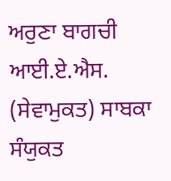ਅਰੁਣਾ ਬਾਗਚੀ ਆਈ.ਏ.ਐਸ. (ਸੇਵਾਮੁਕਤ) ਸਾਬਕਾ ਸੰਯੁਕਤ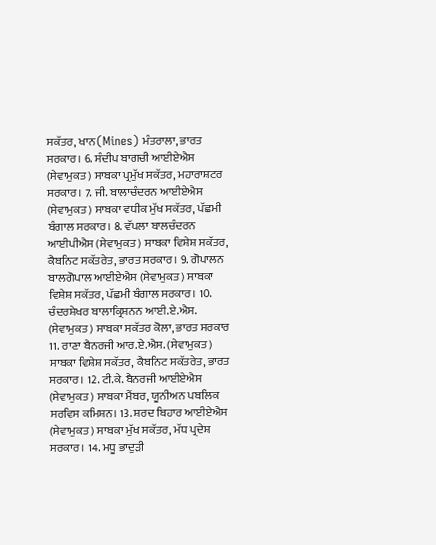ਸਕੱਤਰ, ਖਾਨ(Mines) ਮੰਤਰਾਲਾ, ਭਾਰਤ ਸਰਕਾਰ। 6. ਸੰਦੀਪ ਬਾਗਚੀ ਆਈਏਐਸ (ਸੇਵਾਮੁਕਤ) ਸਾਬਕਾ ਪ੍ਰਮੁੱਖ ਸਕੱਤਰ, ਮਹਾਰਾਸ਼ਟਰ ਸਰਕਾਰ। 7. ਜੀ. ਬਾਲਾਚੰਦਰਨ ਆਈਏਐਸ (ਸੇਵਾਮੁਕਤ) ਸਾਬਕਾ ਵਧੀਕ ਮੁੱਖ ਸਕੱਤਰ, ਪੱਛਮੀ ਬੰਗਾਲ ਸਰਕਾਰ। 8. ਵੱਪਲਾ ਬਾਲਚੰਦਰਨ ਆਈਪੀਐਸ (ਸੇਵਾਮੁਕਤ) ਸਾਬਕਾ ਵਿਸ਼ੇਸ਼ ਸਕੱਤਰ, ਕੈਬਨਿਟ ਸਕੱਤਰੇਤ, ਭਾਰਤ ਸਰਕਾਰ। 9. ਗੋਪਾਲਨ ਬਾਲਗੋਪਾਲ ਆਈਏਐਸ (ਸੇਵਾਮੁਕਤ) ਸਾਬਕਾ ਵਿਸ਼ੇਸ਼ ਸਕੱਤਰ, ਪੱਛਮੀ ਬੰਗਾਲ ਸਰਕਾਰ। 10. ਚੰਦਰਸ਼ੇਖਰ ਬਾਲਾਕ੍ਰਿਸ਼ਨਨ ਆਈ.ਏ.ਐਸ. (ਸੇਵਾਮੁਕਤ) ਸਾਬਕਾ ਸਕੱਤਰ ਕੋਲਾ, ਭਾਰਤ ਸਰਕਾਰ 11. ਰਾਣਾ ਬੈਨਰਜੀ ਆਰ.ਏ.ਐਸ. (ਸੇਵਾਮੁਕਤ) ਸਾਬਕਾ ਵਿਸ਼ੇਸ਼ ਸਕੱਤਰ, ਕੈਬਨਿਟ ਸਕੱਤਰੇਤ, ਭਾਰਤ ਸਰਕਾਰ। 12. ਟੀ.ਕੇ. ਬੈਨਰਜੀ ਆਈਏਐਸ (ਸੇਵਾਮੁਕਤ) ਸਾਬਕਾ ਮੈਂਬਰ, ਯੂਨੀਅਨ ਪਬਲਿਕ ਸਰਵਿਸ ਕਮਿਸ਼ਨ। 13. ਸ਼ਰਦ ਬਿਹਾਰ ਆਈਏਐਸ (ਸੇਵਾਮੁਕਤ) ਸਾਬਕਾ ਮੁੱਖ ਸਕੱਤਰ, ਮੱਧ ਪ੍ਰਦੇਸ਼ ਸਰਕਾਰ। 14. ਮਧੂ ਭਾਦੁੜੀ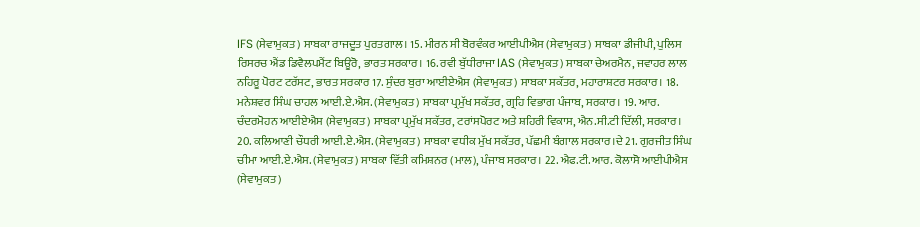IFS (ਸੇਵਾਮੁਕਤ) ਸਾਬਕਾ ਰਾਜਦੂਤ ਪੁਰਤਗਾਲ। 15. ਮੀਰਨ ਸੀ ਬੋਰਵੰਕਰ ਆਈਪੀਐਸ (ਸੇਵਾਮੁਕਤ) ਸਾਬਕਾ ਡੀਜੀਪੀ, ਪੁਲਿਸ ਰਿਸਰਚ ਐਂਡ ਡਿਵੈਲਪਮੈਂਟ ਬਿਊਰੋ, ਭਾਰਤ ਸਰਕਾਰ। 16. ਰਵੀ ਬੁੱਧੀਰਾਜਾ IAS (ਸੇਵਾਮੁਕਤ) ਸਾਬਕਾ ਚੇਅਰਮੈਨ, ਜਵਾਹਰ ਲਾਲ ਨਹਿਰੂ ਪੋਰਟ ਟਰੱਸਟ, ਭਾਰਤ ਸਰਕਾਰ 17. ਸੁੰਦਰ ਬੁਰਾ ਆਈਏਐਸ (ਸੇਵਾਮੁਕਤ) ਸਾਬਕਾ ਸਕੱਤਰ, ਮਹਾਰਾਸ਼ਟਰ ਸਰਕਾਰ। 18. ਮਨੇਸ਼ਵਰ ਸਿੰਘ ਚਾਹਲ ਆਈ.ਏ.ਐਸ. (ਸੇਵਾਮੁਕਤ) ਸਾਬਕਾ ਪ੍ਰਮੁੱਖ ਸਕੱਤਰ, ਗ੍ਰਹਿ ਵਿਭਾਗ ਪੰਜਾਬ, ਸਰਕਾਰ। 19. ਆਰ. ਚੰਦਰਮੋਹਨ ਆਈਏਐਸ (ਸੇਵਾਮੁਕਤ) ਸਾਬਕਾ ਪ੍ਰਮੁੱਖ ਸਕੱਤਰ, ਟਰਾਂਸਪੋਰਟ ਅਤੇ ਸ਼ਹਿਰੀ ਵਿਕਾਸ, ਐਨ.ਸੀ.ਟੀ ਦਿੱਲੀ, ਸਰਕਾਰ। 20. ਕਲਿਆਣੀ ਚੌਧਰੀ ਆਈ.ਏ.ਐਸ. (ਸੇਵਾਮੁਕਤ) ਸਾਬਕਾ ਵਧੀਕ ਮੁੱਖ ਸਕੱਤਰ, ਪੱਛਮੀ ਬੰਗਾਲ ਸਰਕਾਰ।ਦੇ 21. ਗੁਰਜੀਤ ਸਿੰਘ ਚੀਮਾ ਆਈ.ਏ.ਐਸ. (ਸੇਵਾਮੁਕਤ) ਸਾਬਕਾ ਵਿੱਤੀ ਕਮਿਸ਼ਨਰ (ਮਾਲ), ਪੰਜਾਬ ਸਰਕਾਰ। 22. ਐਫ.ਟੀ.ਆਰ. ਕੋਲਾਸੋ ਆਈਪੀਐਸ (ਸੇਵਾਮੁਕਤ)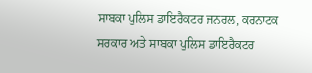ਸਾਬਕਾ ਪੁਲਿਸ ਡਾਇਰੈਕਟਰ ਜਨਰਲ, ਕਰਨਾਟਕ ਸਰਕਾਰ ਅਤੇ ਸਾਬਕਾ ਪੁਲਿਸ ਡਾਇਰੈਕਟਰ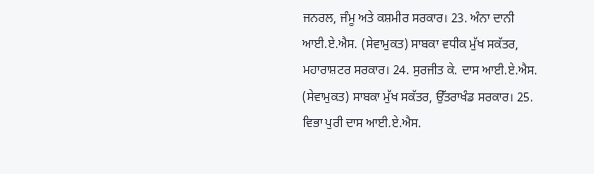ਜਨਰਲ, ਜੰਮੂ ਅਤੇ ਕਸ਼ਮੀਰ ਸਰਕਾਰ। 23. ਅੰਨਾ ਦਾਨੀ ਆਈ.ਏ.ਐਸ. (ਸੇਵਾਮੁਕਤ) ਸਾਬਕਾ ਵਧੀਕ ਮੁੱਖ ਸਕੱਤਰ, ਮਹਾਰਾਸ਼ਟਰ ਸਰਕਾਰ। 24. ਸੁਰਜੀਤ ਕੇ. ਦਾਸ ਆਈ.ਏ.ਐਸ. (ਸੇਵਾਮੁਕਤ) ਸਾਬਕਾ ਮੁੱਖ ਸਕੱਤਰ, ਉੱਤਰਾਖੰਡ ਸਰਕਾਰ। 25. ਵਿਭਾ ਪੁਰੀ ਦਾਸ ਆਈ.ਏ.ਐਸ.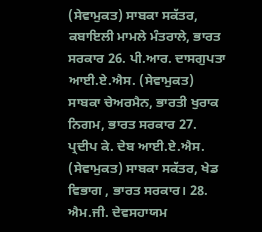(ਸੇਵਾਮੁਕਤ) ਸਾਬਕਾ ਸਕੱਤਰ, ਕਬਾਇਲੀ ਮਾਮਲੇ ਮੰਤਰਾਲੇ, ਭਾਰਤ ਸਰਕਾਰ 26. ਪੀ.ਆਰ. ਦਾਸਗੁਪਤਾ ਆਈ.ਏ.ਐਸ. (ਸੇਵਾਮੁਕਤ) ਸਾਬਕਾ ਚੇਅਰਮੈਨ, ਭਾਰਤੀ ਖੁਰਾਕ ਨਿਗਮ, ਭਾਰਤ ਸਰਕਾਰ 27. ਪ੍ਰਦੀਪ ਕੇ. ਦੇਬ ਆਈ.ਏ.ਐਸ. (ਸੇਵਾਮੁਕਤ) ਸਾਬਕਾ ਸਕੱਤਰ, ਖੇਡ ਵਿਭਾਗ , ਭਾਰਤ ਸਰਕਾਰ। 28. ਐਮ.ਜੀ. ਦੇਵਸਹਾਯਮ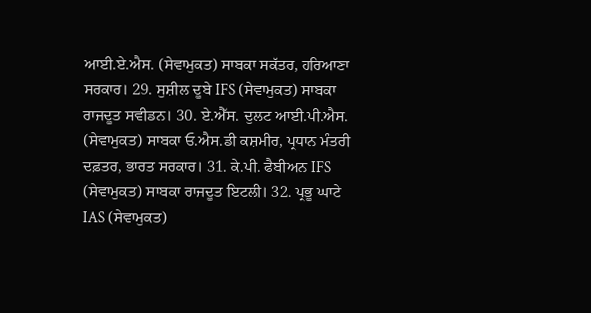ਆਈ.ਏ.ਐਸ. (ਸੇਵਾਮੁਕਤ) ਸਾਬਕਾ ਸਕੱਤਰ, ਹਰਿਆਣਾ ਸਰਕਾਰ। 29. ਸੁਸ਼ੀਲ ਦੂਬੇ IFS (ਸੇਵਾਮੁਕਤ) ਸਾਬਕਾ ਰਾਜਦੂਤ ਸਵੀਡਨ। 30. ਏ.ਐੱਸ. ਦੁਲਟ ਆਈ.ਪੀ.ਐਸ. (ਸੇਵਾਮੁਕਤ) ਸਾਬਕਾ ਓ.ਐਸ.ਡੀ ਕਸ਼ਮੀਰ, ਪ੍ਰਧਾਨ ਮੰਤਰੀ ਦਫ਼ਤਰ, ਭਾਰਤ ਸਰਕਾਰ। 31. ਕੇ.ਪੀ. ਫੈਬੀਅਨ IFS (ਸੇਵਾਮੁਕਤ) ਸਾਬਕਾ ਰਾਜਦੂਤ ਇਟਲੀ। 32. ਪ੍ਰਭੂ ਘਾਟੇ IAS (ਸੇਵਾਮੁਕਤ)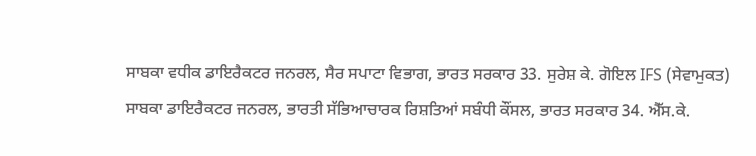ਸਾਬਕਾ ਵਧੀਕ ਡਾਇਰੈਕਟਰ ਜਨਰਲ, ਸੈਰ ਸਪਾਟਾ ਵਿਭਾਗ, ਭਾਰਤ ਸਰਕਾਰ 33. ਸੁਰੇਸ਼ ਕੇ. ਗੋਇਲ IFS (ਸੇਵਾਮੁਕਤ) ਸਾਬਕਾ ਡਾਇਰੈਕਟਰ ਜਨਰਲ, ਭਾਰਤੀ ਸੱਭਿਆਚਾਰਕ ਰਿਸ਼ਤਿਆਂ ਸਬੰਧੀ ਕੌਂਸਲ, ਭਾਰਤ ਸਰਕਾਰ 34. ਐੱਸ.ਕੇ.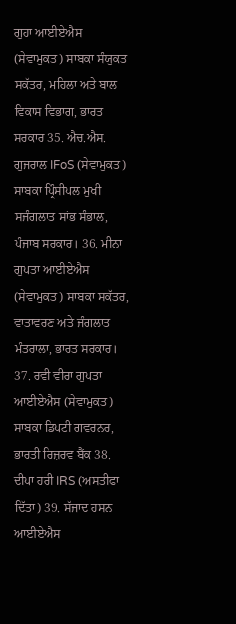ਗੁਹਾ ਆਈਏਐਸ (ਸੇਵਾਮੁਕਤ) ਸਾਬਕਾ ਸੰਯੁਕਤ ਸਕੱਤਰ, ਮਹਿਲਾ ਅਤੇ ਬਾਲ ਵਿਕਾਸ ਵਿਭਾਗ, ਭਾਰਤ ਸਰਕਾਰ 35. ਐਚ.ਐਸ. ਗੁਜਰਾਲ IFoS (ਸੇਵਾਮੁਕਤ) ਸਾਬਕਾ ਪ੍ਰਿੰਸੀਪਲ ਮੁਖੀ ਸਜੰਗਲਾਤ ਸਾਂਭ ਸੰਭਾਲ, ਪੰਜਾਬ ਸਰਕਾਰ। 36. ਮੀਨਾ ਗੁਪਤਾ ਆਈਏਐਸ (ਸੇਵਾਮੁਕਤ) ਸਾਬਕਾ ਸਕੱਤਰ, ਵਾਤਾਵਰਣ ਅਤੇ ਜੰਗਲਾਤ ਮੰਤਰਾਲਾ, ਭਾਰਤ ਸਰਕਾਰ। 37. ਰਵੀ ਵੀਰਾ ਗੁਪਤਾ ਆਈਏਐਸ (ਸੇਵਾਮੁਕਤ) ਸਾਬਕਾ ਡਿਪਟੀ ਗਵਰਨਰ, ਭਾਰਤੀ ਰਿਜ਼ਰਵ ਬੈਂਕ 38. ਦੀਪਾ ਹਰੀ IRS (ਅਸਤੀਫਾ ਦਿੱਤਾ) 39. ਸੱਜਾਦ ਹਸਨ ਆਈਏਐਸ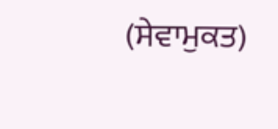(ਸੇਵਾਮੁਕਤ)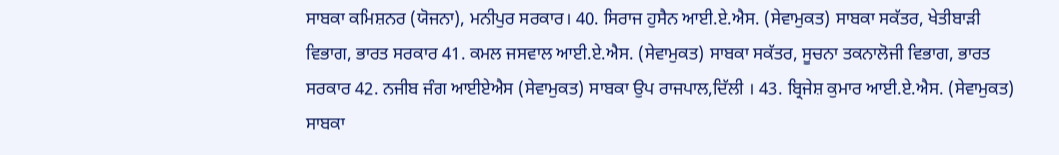ਸਾਬਕਾ ਕਮਿਸ਼ਨਰ (ਯੋਜਨਾ), ਮਨੀਪੁਰ ਸਰਕਾਰ। 40. ਸਿਰਾਜ ਹੁਸੈਨ ਆਈ.ਏ.ਐਸ. (ਸੇਵਾਮੁਕਤ) ਸਾਬਕਾ ਸਕੱਤਰ, ਖੇਤੀਬਾੜੀ ਵਿਭਾਗ, ਭਾਰਤ ਸਰਕਾਰ 41. ਕਮਲ ਜਸਵਾਲ ਆਈ.ਏ.ਐਸ. (ਸੇਵਾਮੁਕਤ) ਸਾਬਕਾ ਸਕੱਤਰ, ਸੂਚਨਾ ਤਕਨਾਲੋਜੀ ਵਿਭਾਗ, ਭਾਰਤ ਸਰਕਾਰ 42. ਨਜੀਬ ਜੰਗ ਆਈਏਐਸ (ਸੇਵਾਮੁਕਤ) ਸਾਬਕਾ ਉਪ ਰਾਜਪਾਲ,ਦਿੱਲੀ । 43. ਬ੍ਰਿਜੇਸ਼ ਕੁਮਾਰ ਆਈ.ਏ.ਐਸ. (ਸੇਵਾਮੁਕਤ) ਸਾਬਕਾ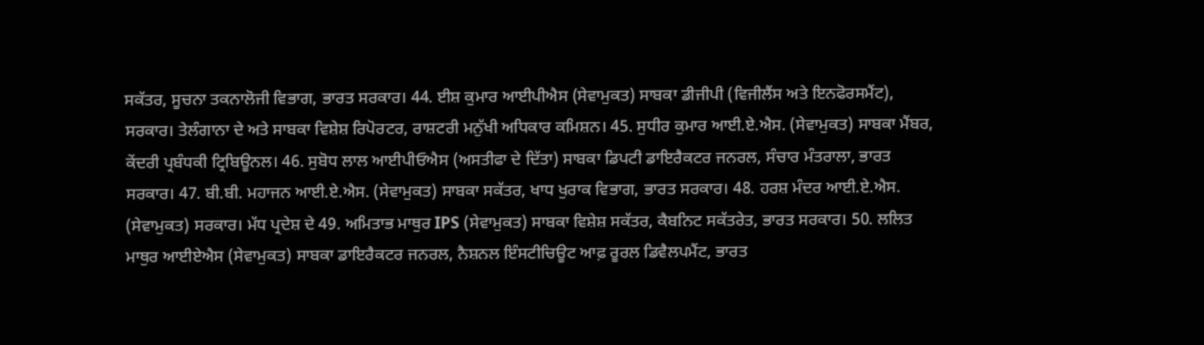ਸਕੱਤਰ, ਸੂਚਨਾ ਤਕਨਾਲੋਜੀ ਵਿਭਾਗ, ਭਾਰਤ ਸਰਕਾਰ। 44. ਈਸ਼ ਕੁਮਾਰ ਆਈਪੀਐਸ (ਸੇਵਾਮੁਕਤ) ਸਾਬਕਾ ਡੀਜੀਪੀ (ਵਿਜੀਲੈਂਸ ਅਤੇ ਇਨਫੋਰਸਮੈਂਟ), ਸਰਕਾਰ। ਤੇਲੰਗਾਨਾ ਦੇ ਅਤੇ ਸਾਬਕਾ ਵਿਸ਼ੇਸ਼ ਰਿਪੋਰਟਰ, ਰਾਸ਼ਟਰੀ ਮਨੁੱਖੀ ਅਧਿਕਾਰ ਕਮਿਸ਼ਨ। 45. ਸੁਧੀਰ ਕੁਮਾਰ ਆਈ.ਏ.ਐਸ. (ਸੇਵਾਮੁਕਤ) ਸਾਬਕਾ ਮੈਂਬਰ, ਕੇਂਦਰੀ ਪ੍ਰਬੰਧਕੀ ਟ੍ਰਿਬਿਊਨਲ। 46. ਸੁਬੋਧ ਲਾਲ ਆਈਪੀਓਐਸ (ਅਸਤੀਫਾ ਦੇ ਦਿੱਤਾ) ਸਾਬਕਾ ਡਿਪਟੀ ਡਾਇਰੈਕਟਰ ਜਨਰਲ, ਸੰਚਾਰ ਮੰਤਰਾਲਾ, ਭਾਰਤ ਸਰਕਾਰ। 47. ਬੀ.ਬੀ. ਮਹਾਜਨ ਆਈ.ਏ.ਐਸ. (ਸੇਵਾਮੁਕਤ) ਸਾਬਕਾ ਸਕੱਤਰ, ਖਾਧ ਖੁਰਾਕ ਵਿਭਾਗ, ਭਾਰਤ ਸਰਕਾਰ। 48. ਹਰਸ਼ ਮੰਦਰ ਆਈ.ਏ.ਐਸ. (ਸੇਵਾਮੁਕਤ) ਸਰਕਾਰ। ਮੱਧ ਪ੍ਰਦੇਸ਼ ਦੇ 49. ਅਮਿਤਾਭ ਮਾਥੁਰ IPS (ਸੇਵਾਮੁਕਤ) ਸਾਬਕਾ ਵਿਸ਼ੇਸ਼ ਸਕੱਤਰ, ਕੈਬਨਿਟ ਸਕੱਤਰੇਤ, ਭਾਰਤ ਸਰਕਾਰ। 50. ਲਲਿਤ ਮਾਥੁਰ ਆਈਏਐਸ (ਸੇਵਾਮੁਕਤ) ਸਾਬਕਾ ਡਾਇਰੈਕਟਰ ਜਨਰਲ, ਨੈਸ਼ਨਲ ਇੰਸਟੀਚਿਊਟ ਆਫ਼ ਰੂਰਲ ਡਿਵੈਲਪਮੈਂਟ, ਭਾਰਤ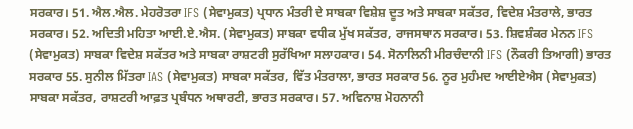ਸਰਕਾਰ। 51. ਐਲ.ਐਲ. ਮੇਹਰੋਤਰਾ IFS (ਸੇਵਾਮੁਕਤ) ਪ੍ਰਧਾਨ ਮੰਤਰੀ ਦੇ ਸਾਬਕਾ ਵਿਸ਼ੇਸ਼ ਦੂਤ ਅਤੇ ਸਾਬਕਾ ਸਕੱਤਰ, ਵਿਦੇਸ਼ ਮੰਤਰਾਲੇ, ਭਾਰਤ ਸਰਕਾਰ। 52. ਅਦਿਤੀ ਮਹਿਤਾ ਆਈ.ਏ.ਐਸ. (ਸੇਵਾਮੁਕਤ) ਸਾਬਕਾ ਵਧੀਕ ਮੁੱਖ ਸਕੱਤਰ, ਰਾਜਸਥਾਨ ਸਰਕਾਰ। 53. ਸ਼ਿਵਸ਼ੰਕਰ ਮੇਨਨ IFS (ਸੇਵਾਮੁਕਤ) ਸਾਬਕਾ ਵਿਦੇਸ਼ ਸਕੱਤਰ ਅਤੇ ਸਾਬਕਾ ਰਾਸ਼ਟਰੀ ਸੁਰੱਖਿਆ ਸਲਾਹਕਾਰ। 54. ਸੋਨਾਲਿਨੀ ਮੀਰਚੰਦਾਨੀ IFS (ਨੌਕਰੀ ਤਿਆਗੀ) ਭਾਰਤ ਸਰਕਾਰ 55. ਸੁਨੀਲ ਮਿੱਤਰਾ IAS (ਸੇਵਾਮੁਕਤ) ਸਾਬਕਾ ਸਕੱਤਰ, ਵਿੱਤ ਮੰਤਰਾਲਾ, ਭਾਰਤ ਸਰਕਾਰ 56. ਨੂਰ ਮੁਹੰਮਦ ਆਈਏਐਸ (ਸੇਵਾਮੁਕਤ) ਸਾਬਕਾ ਸਕੱਤਰ, ਰਾਸ਼ਟਰੀ ਆਫ਼ਤ ਪ੍ਰਬੰਧਨ ਅਥਾਰਟੀ, ਭਾਰਤ ਸਰਕਾਰ। 57. ਅਵਿਨਾਸ਼ ਮੋਹਨਾਨੀ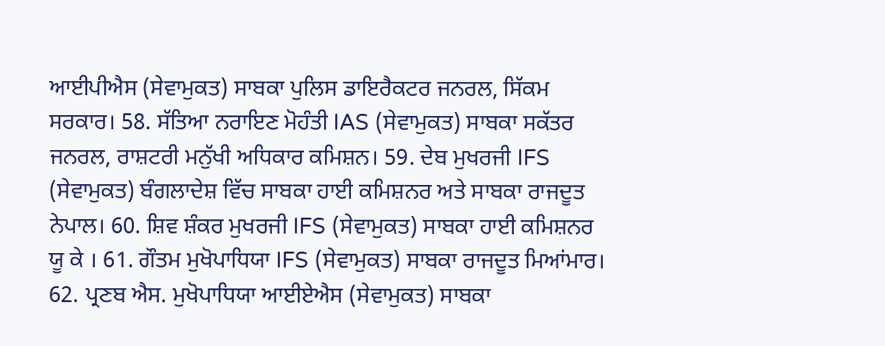ਆਈਪੀਐਸ (ਸੇਵਾਮੁਕਤ) ਸਾਬਕਾ ਪੁਲਿਸ ਡਾਇਰੈਕਟਰ ਜਨਰਲ, ਸਿੱਕਮ ਸਰਕਾਰ। 58. ਸੱਤਿਆ ਨਰਾਇਣ ਮੋਹੰਤੀ IAS (ਸੇਵਾਮੁਕਤ) ਸਾਬਕਾ ਸਕੱਤਰ ਜਨਰਲ, ਰਾਸ਼ਟਰੀ ਮਨੁੱਖੀ ਅਧਿਕਾਰ ਕਮਿਸ਼ਨ। 59. ਦੇਬ ਮੁਖਰਜੀ IFS (ਸੇਵਾਮੁਕਤ) ਬੰਗਲਾਦੇਸ਼ ਵਿੱਚ ਸਾਬਕਾ ਹਾਈ ਕਮਿਸ਼ਨਰ ਅਤੇ ਸਾਬਕਾ ਰਾਜਦੂਤ ਨੇਪਾਲ। 60. ਸ਼ਿਵ ਸ਼ੰਕਰ ਮੁਖਰਜੀ IFS (ਸੇਵਾਮੁਕਤ) ਸਾਬਕਾ ਹਾਈ ਕਮਿਸ਼ਨਰ ਯੂ ਕੇ । 61. ਗੌਤਮ ਮੁਖੋਪਾਧਿਯਾ IFS (ਸੇਵਾਮੁਕਤ) ਸਾਬਕਾ ਰਾਜਦੂਤ ਮਿਆਂਮਾਰ। 62. ਪ੍ਰਣਬ ਐਸ. ਮੁਖੋਪਾਧਿਯਾ ਆਈਏਐਸ (ਸੇਵਾਮੁਕਤ) ਸਾਬਕਾ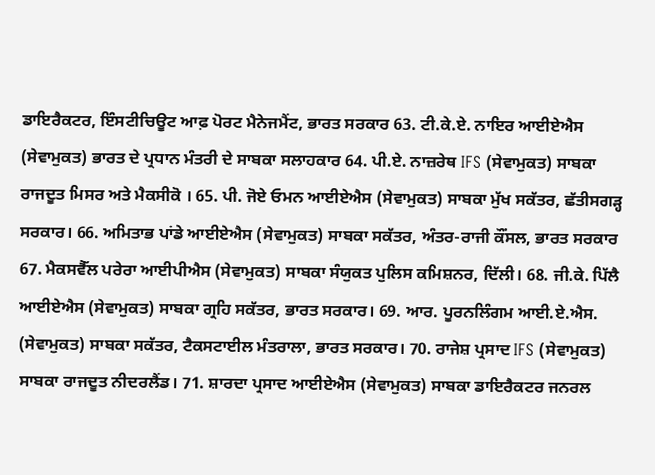ਡਾਇਰੈਕਟਰ, ਇੰਸਟੀਚਿਊਟ ਆਫ਼ ਪੋਰਟ ਮੈਨੇਜਮੈਂਟ, ਭਾਰਤ ਸਰਕਾਰ 63. ਟੀ.ਕੇ.ਏ. ਨਾਇਰ ਆਈਏਐਸ (ਸੇਵਾਮੁਕਤ) ਭਾਰਤ ਦੇ ਪ੍ਰਧਾਨ ਮੰਤਰੀ ਦੇ ਸਾਬਕਾ ਸਲਾਹਕਾਰ 64. ਪੀ.ਏ. ਨਾਜ਼ਰੇਥ IFS (ਸੇਵਾਮੁਕਤ) ਸਾਬਕਾ ਰਾਜਦੂਤ ਮਿਸਰ ਅਤੇ ਮੈਕਸੀਕੋ । 65. ਪੀ. ਜੋਏ ਓਮਨ ਆਈਏਐਸ (ਸੇਵਾਮੁਕਤ) ਸਾਬਕਾ ਮੁੱਖ ਸਕੱਤਰ, ਛੱਤੀਸਗੜ੍ਹ ਸਰਕਾਰ। 66. ਅਮਿਤਾਭ ਪਾਂਡੇ ਆਈਏਐਸ (ਸੇਵਾਮੁਕਤ) ਸਾਬਕਾ ਸਕੱਤਰ, ਅੰਤਰ-ਰਾਜੀ ਕੌਂਸਲ, ਭਾਰਤ ਸਰਕਾਰ 67. ਮੈਕਸਵੈੱਲ ਪਰੇਰਾ ਆਈਪੀਐਸ (ਸੇਵਾਮੁਕਤ) ਸਾਬਕਾ ਸੰਯੁਕਤ ਪੁਲਿਸ ਕਮਿਸ਼ਨਰ, ਦਿੱਲੀ। 68. ਜੀ.ਕੇ. ਪਿੱਲੈ ਆਈਏਐਸ (ਸੇਵਾਮੁਕਤ) ਸਾਬਕਾ ਗ੍ਰਹਿ ਸਕੱਤਰ, ਭਾਰਤ ਸਰਕਾਰ। 69. ਆਰ. ਪੂਰਨਲਿੰਗਮ ਆਈ.ਏ.ਐਸ. (ਸੇਵਾਮੁਕਤ) ਸਾਬਕਾ ਸਕੱਤਰ, ਟੈਕਸਟਾਈਲ ਮੰਤਰਾਲਾ, ਭਾਰਤ ਸਰਕਾਰ। 70. ਰਾਜੇਸ਼ ਪ੍ਰਸਾਦ IFS (ਸੇਵਾਮੁਕਤ) ਸਾਬਕਾ ਰਾਜਦੂਤ ਨੀਦਰਲੈਂਡ। 71. ਸ਼ਾਰਦਾ ਪ੍ਰਸਾਦ ਆਈਏਐਸ (ਸੇਵਾਮੁਕਤ) ਸਾਬਕਾ ਡਾਇਰੈਕਟਰ ਜਨਰਲ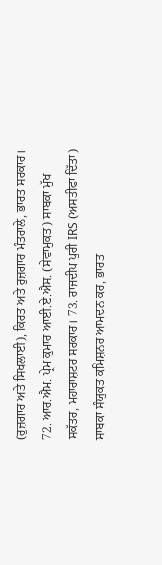(ਰੁਜ਼ਗਾਰ ਅਤੇ ਸਿਖਲਾਈ), ਕਿਰਤ ਅਤੇ ਰੁਜ਼ਗਾਰ ਮੰਤਰਾਲੇ, ਭਾਰਤ ਸਰਕਾਰ। 72. ਆਰ.ਐਮ. ਪ੍ਰੇਮ ਕੁਮਾਰ ਆਈ.ਏ.ਐਸ. (ਸੇਵਾਮੁਕਤ) ਸਾਬਕਾ ਮੁੱਖ ਸਕੱਤਰ, ਮਹਾਰਾਸ਼ਟਰ ਸਰਕਾਰ। 73. ਰਾਜਦੀਪ ਪੁਰੀ IRS (ਅਸਤੀਫਾ ਦਿੱਤਾ) ਸਾਬਕਾ ਸੰਯੁਕਤ ਕਮਿਸ਼ਨਰ ਆਮਦਨ ਕਰ, ਭਾਰਤ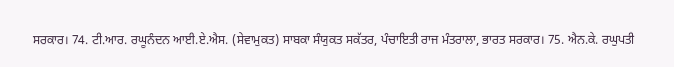ਸਰਕਾਰ। 74. ਟੀ.ਆਰ. ਰਘੂਨੰਦਨ ਆਈ.ਏ.ਐਸ. (ਸੇਵਾਮੁਕਤ) ਸਾਬਕਾ ਸੰਯੁਕਤ ਸਕੱਤਰ, ਪੰਚਾਇਤੀ ਰਾਜ ਮੰਤਰਾਲਾ, ਭਾਰਤ ਸਰਕਾਰ। 75. ਐਨ.ਕੇ. ਰਘੁਪਤੀ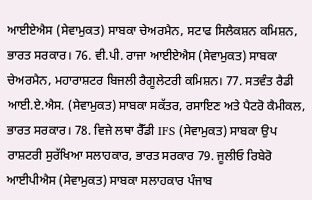ਆਈਏਐਸ (ਸੇਵਾਮੁਕਤ) ਸਾਬਕਾ ਚੇਅਰਮੈਨ, ਸਟਾਫ ਸਿਲੈਕਸ਼ਨ ਕਮਿਸ਼ਨ, ਭਾਰਤ ਸਰਕਾਰ। 76. ਵੀ.ਪੀ. ਰਾਜਾ ਆਈਏਐਸ (ਸੇਵਾਮੁਕਤ) ਸਾਬਕਾ ਚੇਅਰਮੈਨ, ਮਹਾਰਾਸ਼ਟਰ ਬਿਜਲੀ ਰੈਗੂਲੇਟਰੀ ਕਮਿਸ਼ਨ। 77. ਸਤਵੰਤ ਰੈਡੀ ਆਈ.ਏ.ਐਸ. (ਸੇਵਾਮੁਕਤ) ਸਾਬਕਾ ਸਕੱਤਰ, ਰਸਾਇਣ ਅਤੇ ਪੈਟਰੋ ਕੈਮੀਕਲ, ਭਾਰਤ ਸਰਕਾਰ। 78. ਵਿਜੇ ਲਥਾ ਰੈੱਡੀ IFS (ਸੇਵਾਮੁਕਤ) ਸਾਬਕਾ ਉਪ ਰਾਸ਼ਟਰੀ ਸੁਰੱਖਿਆ ਸਲਾਹਕਾਰ, ਭਾਰਤ ਸਰਕਾਰ 79. ਜੂਲੀਓ ਰਿਬੇਰੋ ਆਈਪੀਐਸ (ਸੇਵਾਮੁਕਤ) ਸਾਬਕਾ ਸਲਾਹਕਾਰ ਪੰਜਾਬ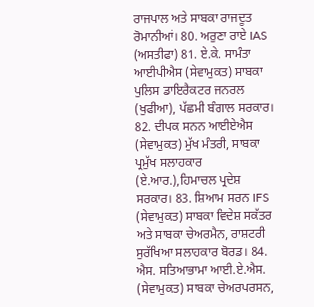ਰਾਜਪਾਲ ਅਤੇ ਸਾਬਕਾ ਰਾਜਦੂਤ ਰੋਮਾਨੀਆਂ। 80. ਅਰੁਣਾ ਰਾਏ IAS (ਅਸਤੀਫਾ) 81. ਏ.ਕੇ. ਸਾਮੰਤਾ ਆਈਪੀਐਸ (ਸੇਵਾਮੁਕਤ) ਸਾਬਕਾ ਪੁਲਿਸ ਡਾਇਰੈਕਟਰ ਜਨਰਲ (ਖੁਫੀਆ), ਪੱਛਮੀ ਬੰਗਾਲ ਸਰਕਾਰ। 82. ਦੀਪਕ ਸਨਨ ਆਈਏਐਸ (ਸੇਵਾਮੁਕਤ) ਮੁੱਖ ਮੰਤਰੀ, ਸਾਬਕਾ ਪ੍ਰਮੁੱਖ ਸਲਾਹਕਾਰ (ਏ.ਆਰ.),ਹਿਮਾਚਲ ਪ੍ਰਦੇਸ਼ ਸਰਕਾਰ। 83. ਸ਼ਿਆਮ ਸਰਨ IFS (ਸੇਵਾਮੁਕਤ) ਸਾਬਕਾ ਵਿਦੇਸ਼ ਸਕੱਤਰ ਅਤੇ ਸਾਬਕਾ ਚੇਅਰਮੈਨ, ਰਾਸ਼ਟਰੀ ਸੁਰੱਖਿਆ ਸਲਾਹਕਾਰ ਬੋਰਡ। 84. ਐਸ. ਸਤਿਆਭਾਮਾ ਆਈ.ਏ.ਐਸ. (ਸੇਵਾਮੁਕਤ) ਸਾਬਕਾ ਚੇਅਰਪਰਸਨ,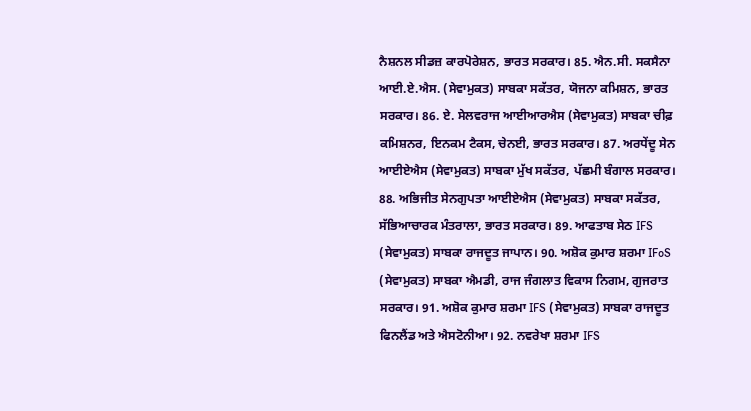ਨੈਸ਼ਨਲ ਸੀਡਜ਼ ਕਾਰਪੋਰੇਸ਼ਨ, ਭਾਰਤ ਸਰਕਾਰ। 85. ਐਨ.ਸੀ. ਸਕਸੈਨਾ ਆਈ.ਏ.ਐਸ. (ਸੇਵਾਮੁਕਤ) ਸਾਬਕਾ ਸਕੱਤਰ, ਯੋਜਨਾ ਕਮਿਸ਼ਨ, ਭਾਰਤ ਸਰਕਾਰ। 86. ਏ. ਸੇਲਵਰਾਜ ਆਈਆਰਐਸ (ਸੇਵਾਮੁਕਤ) ਸਾਬਕਾ ਚੀਫ਼ ਕਮਿਸ਼ਨਰ, ਇਨਕਮ ਟੈਕਸ, ਚੇਨਈ, ਭਾਰਤ ਸਰਕਾਰ। 87. ਅਰਧੇਂਦੂ ਸੇਨ ਆਈਏਐਸ (ਸੇਵਾਮੁਕਤ) ਸਾਬਕਾ ਮੁੱਖ ਸਕੱਤਰ, ਪੱਛਮੀ ਬੰਗਾਲ ਸਰਕਾਰ। 88. ਅਭਿਜੀਤ ਸੇਨਗੁਪਤਾ ਆਈਏਐਸ (ਸੇਵਾਮੁਕਤ) ਸਾਬਕਾ ਸਕੱਤਰ, ਸੱਭਿਆਚਾਰਕ ਮੰਤਰਾਲਾ, ਭਾਰਤ ਸਰਕਾਰ। 89. ਆਫਤਾਬ ਸੇਠ IFS (ਸੇਵਾਮੁਕਤ) ਸਾਬਕਾ ਰਾਜਦੂਤ ਜਾਪਾਨ। 90. ਅਸ਼ੋਕ ਕੁਮਾਰ ਸ਼ਰਮਾ IFoS (ਸੇਵਾਮੁਕਤ) ਸਾਬਕਾ ਐਮਡੀ, ਰਾਜ ਜੰਗਲਾਤ ਵਿਕਾਸ ਨਿਗਮ, ਗੁਜਰਾਤ ਸਰਕਾਰ। 91. ਅਸ਼ੋਕ ਕੁਮਾਰ ਸ਼ਰਮਾ IFS (ਸੇਵਾਮੁਕਤ) ਸਾਬਕਾ ਰਾਜਦੂਤ ਫਿਨਲੈਂਡ ਅਤੇ ਐਸਟੋਨੀਆ। 92. ਨਵਰੇਖਾ ਸ਼ਰਮਾ IFS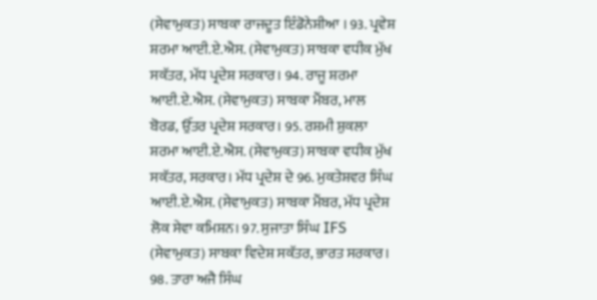(ਸੇਵਾਮੁਕਤ) ਸਾਬਕਾ ਰਾਜਦੂਤ ਇੰਡੋਨੇਸ਼ੀਆ । 93. ਪ੍ਰਵੇਸ਼ ਸ਼ਰਮਾ ਆਈ.ਏ.ਐਸ. (ਸੇਵਾਮੁਕਤ) ਸਾਬਕਾ ਵਧੀਕ ਮੁੱਖ ਸਕੱਤਰ, ਮੱਧ ਪ੍ਰਦੇਸ਼ ਸਰਕਾਰ। 94. ਰਾਜੂ ਸ਼ਰਮਾ ਆਈ.ਏ.ਐਸ. (ਸੇਵਾਮੁਕਤ) ਸਾਬਕਾ ਮੈਂਬਰ, ਮਾਲ ਬੋਰਡ, ਉੱਤਰ ਪ੍ਰਦੇਸ਼ ਸਰਕਾਰ। 95. ਰਸ਼ਮੀ ਸ਼ੁਕਲਾ ਸ਼ਰਮਾ ਆਈ.ਏ.ਐਸ. (ਸੇਵਾਮੁਕਤ) ਸਾਬਕਾ ਵਧੀਕ ਮੁੱਖ ਸਕੱਤਰ, ਸਰਕਾਰ। ਮੱਧ ਪ੍ਰਦੇਸ਼ ਦੇ 96. ਮੁਕਤੇਸ਼ਵਰ ਸਿੰਘ ਆਈ.ਏ.ਐਸ. (ਸੇਵਾਮੁਕਤ) ਸਾਬਕਾ ਮੈਂਬਰ, ਮੱਧ ਪ੍ਰਦੇਸ਼ ਲੋਕ ਸੇਵਾ ਕਮਿਸ਼ਨ। 97. ਸੁਜਾਤਾ ਸਿੰਘ IFS (ਸੇਵਾਮੁਕਤ) ਸਾਬਕਾ ਵਿਦੇਸ਼ ਸਕੱਤਰ, ਭਾਰਤ ਸਰਕਾਰ। 98. ਤਾਰਾ ਅਜੈ ਸਿੰਘ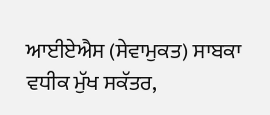ਆਈਏਐਸ (ਸੇਵਾਮੁਕਤ) ਸਾਬਕਾ ਵਧੀਕ ਮੁੱਖ ਸਕੱਤਰ,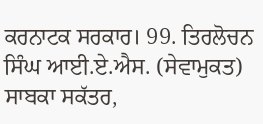ਕਰਨਾਟਕ ਸਰਕਾਰ। 99. ਤਿਰਲੋਚਨ ਸਿੰਘ ਆਈ.ਏ.ਐਸ. (ਸੇਵਾਮੁਕਤ) ਸਾਬਕਾ ਸਕੱਤਰ,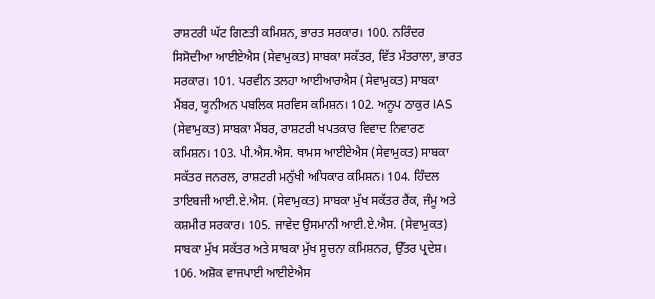ਰਾਸ਼ਟਰੀ ਘੱਟ ਗਿਣਤੀ ਕਮਿਸ਼ਨ, ਭਾਰਤ ਸਰਕਾਰ। 100. ਨਰਿੰਦਰ ਸਿਸੋਦੀਆ ਆਈਏਐਸ (ਸੇਵਾਮੁਕਤ) ਸਾਬਕਾ ਸਕੱਤਰ, ਵਿੱਤ ਮੰਤਰਾਲਾ, ਭਾਰਤ ਸਰਕਾਰ। 101. ਪਰਵੀਨ ਤਲਹਾ ਆਈਆਰਐਸ (ਸੇਵਾਮੁਕਤ) ਸਾਬਕਾ ਮੈਂਬਰ, ਯੂਨੀਅਨ ਪਬਲਿਕ ਸਰਵਿਸ ਕਮਿਸ਼ਨ। 102. ਅਨੂਪ ਠਾਕੁਰ IAS (ਸੇਵਾਮੁਕਤ) ਸਾਬਕਾ ਮੈਂਬਰ, ਰਾਸ਼ਟਰੀ ਖਪਤਕਾਰ ਵਿਵਾਦ ਨਿਵਾਰਣ ਕਮਿਸ਼ਨ। 103. ਪੀ.ਐਸ.ਐਸ. ਥਾਮਸ ਆਈਏਐਸ (ਸੇਵਾਮੁਕਤ) ਸਾਬਕਾ ਸਕੱਤਰ ਜਨਰਲ, ਰਾਸ਼ਟਰੀ ਮਨੁੱਖੀ ਅਧਿਕਾਰ ਕਮਿਸ਼ਨ। 104. ਹਿੰਦਲ ਤਾਇਬਜੀ ਆਈ.ਏ.ਐਸ. (ਸੇਵਾਮੁਕਤ) ਸਾਬਕਾ ਮੁੱਖ ਸਕੱਤਰ ਰੈਂਕ, ਜੰਮੂ ਅਤੇ ਕਸ਼ਮੀਰ ਸਰਕਾਰ। 105. ਜਾਵੇਦ ਉਸਮਾਨੀ ਆਈ.ਏ.ਐਸ. (ਸੇਵਾਮੁਕਤ) ਸਾਬਕਾ ਮੁੱਖ ਸਕੱਤਰ ਅਤੇ ਸਾਬਕਾ ਮੁੱਖ ਸੂਚਨਾ ਕਮਿਸ਼ਨਰ, ਉੱਤਰ ਪ੍ਰਦੇਸ਼। 106. ਅਸ਼ੋਕ ਵਾਜਪਾਈ ਆਈਏਐਸ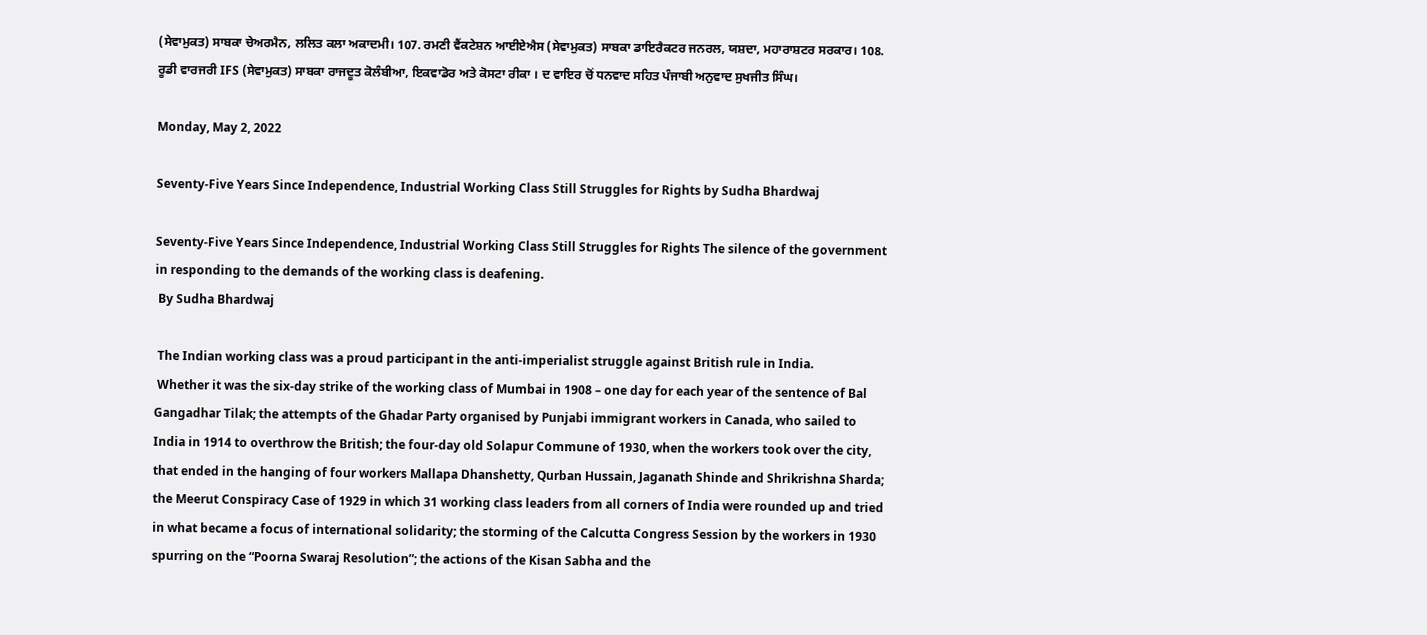(ਸੇਵਾਮੁਕਤ) ਸਾਬਕਾ ਚੇਅਰਮੈਨ, ਲਲਿਤ ਕਲਾ ਅਕਾਦਮੀ। 107. ਰਮਣੀ ਵੈਂਕਟੇਸ਼ਨ ਆਈਏਐਸ (ਸੇਵਾਮੁਕਤ) ਸਾਬਕਾ ਡਾਇਰੈਕਟਰ ਜਨਰਲ, ਯਸ਼ਦਾ, ਮਹਾਰਾਸ਼ਟਰ ਸਰਕਾਰ। 108. ਰੂਡੀ ਵਾਰਜਰੀ IFS (ਸੇਵਾਮੁਕਤ) ਸਾਬਕਾ ਰਾਜਦੂਤ ਕੋਲੰਬੀਆ, ਇਕਵਾਡੋਰ ਅਤੇ ਕੋਸਟਾ ਰੀਕਾ । ਦ ਵਾਇਰ ਚੋਂ ਧਨਵਾਦ ਸਹਿਤ ਪੰਜਾਬੀ ਅਨੁਵਾਦ ਸੁਖਜੀਤ ਸਿੰਘ।

Monday, May 2, 2022

Seventy-Five Years Since Independence, Industrial Working Class Still Struggles for Rights by Sudha Bhardwaj

Seventy-Five Years Since Independence, Industrial Working Class Still Struggles for Rights The silence of the government in responding to the demands of the working class is deafening.
 By Sudha Bhardwaj

 The Indian working class was a proud participant in the anti-imperialist struggle against British rule in India.
 Whether it was the six-day strike of the working class of Mumbai in 1908 – one day for each year of the sentence of Bal Gangadhar Tilak; the attempts of the Ghadar Party organised by Punjabi immigrant workers in Canada, who sailed to India in 1914 to overthrow the British; the four-day old Solapur Commune of 1930, when the workers took over the city, that ended in the hanging of four workers Mallapa Dhanshetty, Qurban Hussain, Jaganath Shinde and Shrikrishna Sharda; the Meerut Conspiracy Case of 1929 in which 31 working class leaders from all corners of India were rounded up and tried in what became a focus of international solidarity; the storming of the Calcutta Congress Session by the workers in 1930 spurring on the “Poorna Swaraj Resolution”; the actions of the Kisan Sabha and the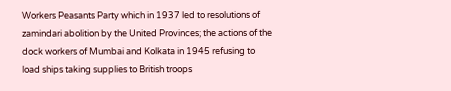Workers Peasants Party which in 1937 led to resolutions of zamindari abolition by the United Provinces; the actions of the dock workers of Mumbai and Kolkata in 1945 refusing to load ships taking supplies to British troops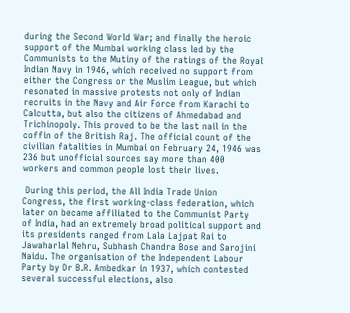during the Second World War; and finally the heroic support of the Mumbai working class led by the Communists to the Mutiny of the ratings of the Royal Indian Navy in 1946, which received no support from either the Congress or the Muslim League, but which resonated in massive protests not only of Indian recruits in the Navy and Air Force from Karachi to Calcutta, but also the citizens of Ahmedabad and Trichinopoly. This proved to be the last nail in the coffin of the British Raj. The official count of the civilian fatalities in Mumbai on February 24, 1946 was 236 but unofficial sources say more than 400 workers and common people lost their lives.

 During this period, the All India Trade Union Congress, the first working-class federation, which later on became affiliated to the Communist Party of India, had an extremely broad political support and its presidents ranged from Lala Lajpat Rai to Jawaharlal Nehru, Subhash Chandra Bose and Sarojini Naidu. The organisation of the Independent Labour Party by Dr B.R. Ambedkar in 1937, which contested several successful elections, also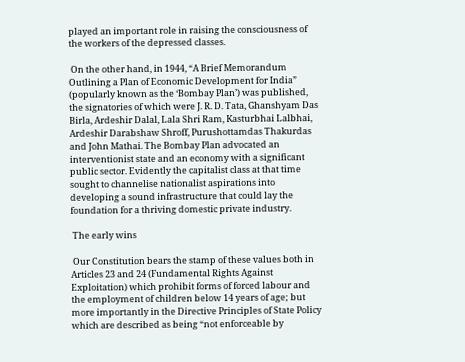played an important role in raising the consciousness of the workers of the depressed classes.

 On the other hand, in 1944, “A Brief Memorandum Outlining a Plan of Economic Development for India” (popularly known as the ‘Bombay Plan’) was published, the signatories of which were J. R. D. Tata, Ghanshyam Das Birla, Ardeshir Dalal, Lala Shri Ram, Kasturbhai Lalbhai, Ardeshir Darabshaw Shroff, Purushottamdas Thakurdas and John Mathai. The Bombay Plan advocated an interventionist state and an economy with a significant public sector. Evidently the capitalist class at that time sought to channelise nationalist aspirations into developing a sound infrastructure that could lay the foundation for a thriving domestic private industry.

 The early wins

 Our Constitution bears the stamp of these values both in Articles 23 and 24 (Fundamental Rights Against Exploitation) which prohibit forms of forced labour and the employment of children below 14 years of age; but more importantly in the Directive Principles of State Policy which are described as being “not enforceable by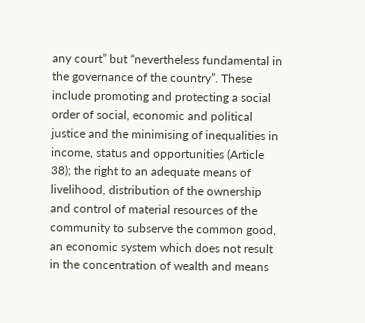any court” but “nevertheless fundamental in the governance of the country”. These include promoting and protecting a social order of social, economic and political justice and the minimising of inequalities in income, status and opportunities (Article 38); the right to an adequate means of livelihood, distribution of the ownership and control of material resources of the community to subserve the common good, an economic system which does not result in the concentration of wealth and means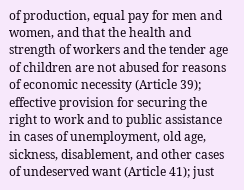of production, equal pay for men and women, and that the health and strength of workers and the tender age of children are not abused for reasons of economic necessity (Article 39); effective provision for securing the right to work and to public assistance in cases of unemployment, old age, sickness, disablement, and other cases of undeserved want (Article 41); just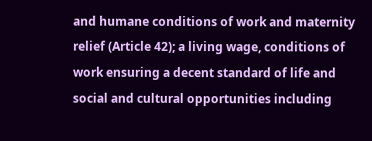and humane conditions of work and maternity relief (Article 42); a living wage, conditions of work ensuring a decent standard of life and social and cultural opportunities including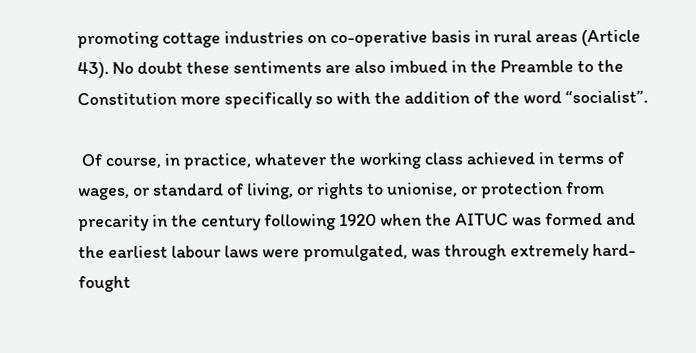promoting cottage industries on co-operative basis in rural areas (Article 43). No doubt these sentiments are also imbued in the Preamble to the Constitution more specifically so with the addition of the word “socialist”.

 Of course, in practice, whatever the working class achieved in terms of wages, or standard of living, or rights to unionise, or protection from precarity in the century following 1920 when the AITUC was formed and the earliest labour laws were promulgated, was through extremely hard-fought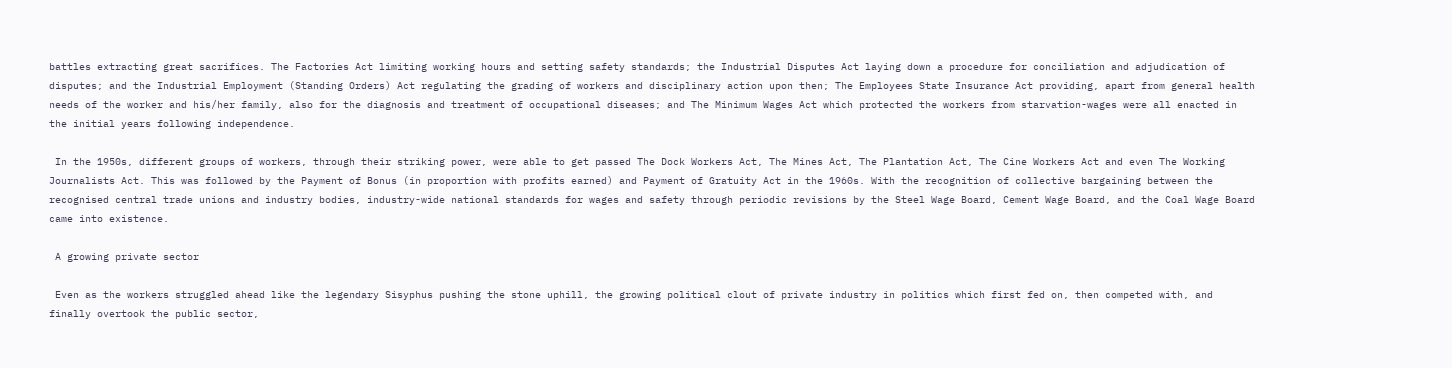battles extracting great sacrifices. The Factories Act limiting working hours and setting safety standards; the Industrial Disputes Act laying down a procedure for conciliation and adjudication of disputes; and the Industrial Employment (Standing Orders) Act regulating the grading of workers and disciplinary action upon then; The Employees State Insurance Act providing, apart from general health needs of the worker and his/her family, also for the diagnosis and treatment of occupational diseases; and The Minimum Wages Act which protected the workers from starvation-wages were all enacted in the initial years following independence.

 In the 1950s, different groups of workers, through their striking power, were able to get passed The Dock Workers Act, The Mines Act, The Plantation Act, The Cine Workers Act and even The Working Journalists Act. This was followed by the Payment of Bonus (in proportion with profits earned) and Payment of Gratuity Act in the 1960s. With the recognition of collective bargaining between the recognised central trade unions and industry bodies, industry-wide national standards for wages and safety through periodic revisions by the Steel Wage Board, Cement Wage Board, and the Coal Wage Board came into existence.

 A growing private sector

 Even as the workers struggled ahead like the legendary Sisyphus pushing the stone uphill, the growing political clout of private industry in politics which first fed on, then competed with, and finally overtook the public sector,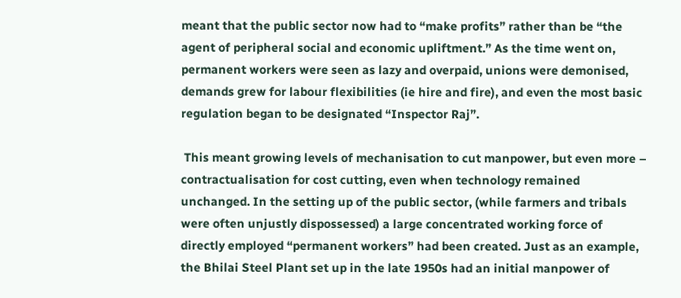meant that the public sector now had to “make profits” rather than be “the agent of peripheral social and economic upliftment.” As the time went on, permanent workers were seen as lazy and overpaid, unions were demonised, demands grew for labour flexibilities (ie hire and fire), and even the most basic regulation began to be designated “Inspector Raj”.

 This meant growing levels of mechanisation to cut manpower, but even more – contractualisation for cost cutting, even when technology remained unchanged. In the setting up of the public sector, (while farmers and tribals were often unjustly dispossessed) a large concentrated working force of directly employed “permanent workers” had been created. Just as an example, the Bhilai Steel Plant set up in the late 1950s had an initial manpower of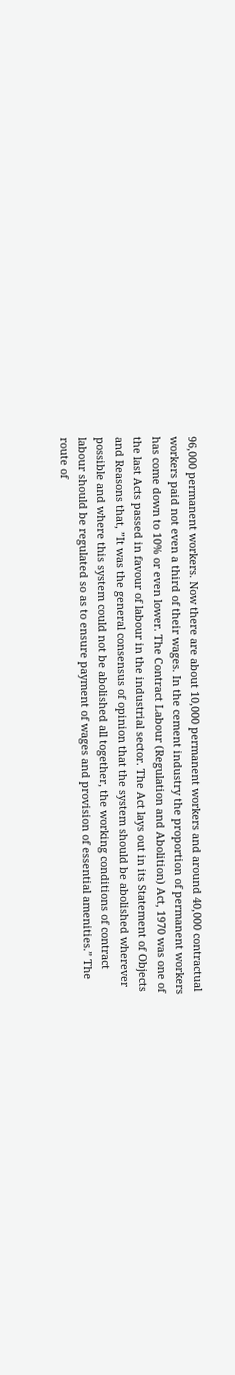96,000 permanent workers. Now there are about 10,000 permanent workers and around 40,000 contractual workers paid not even a third of their wages. In the cement industry the proportion of permanent workers has come down to 10% or even lower. The Contract Labour (Regulation and Abolition) Act, 1970 was one of the last Acts passed in favour of labour in the industrial sector. The Act lays out in its Statement of Objects and Reasons that, ”It was the general consensus of opinion that the system should be abolished wherever possible and where this system could not be abolished all together, the working conditions of contract labour should be regulated so as to ensure payment of wages and provision of essential amenities.” The route of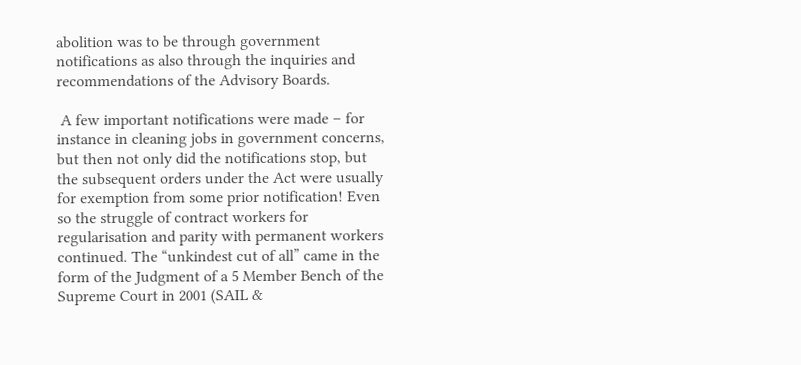abolition was to be through government notifications as also through the inquiries and recommendations of the Advisory Boards.

 A few important notifications were made – for instance in cleaning jobs in government concerns, but then not only did the notifications stop, but the subsequent orders under the Act were usually for exemption from some prior notification! Even so the struggle of contract workers for regularisation and parity with permanent workers continued. The “unkindest cut of all” came in the form of the Judgment of a 5 Member Bench of the Supreme Court in 2001 (SAIL &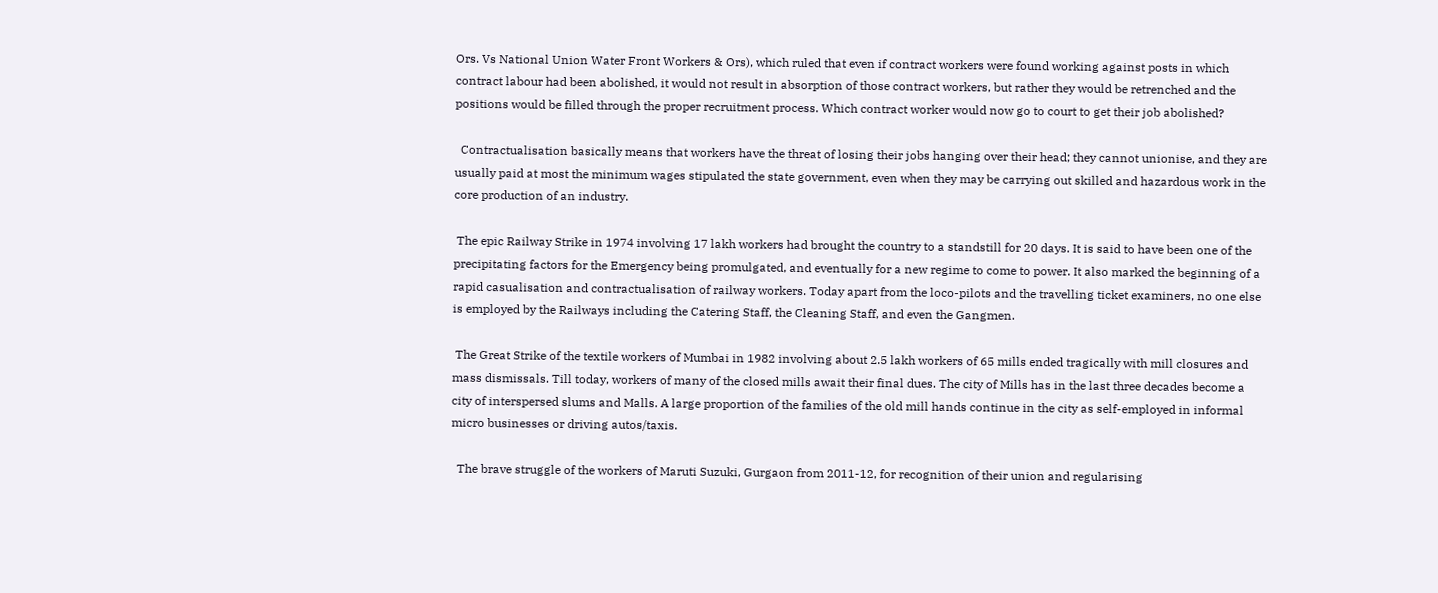Ors. Vs National Union Water Front Workers & Ors), which ruled that even if contract workers were found working against posts in which contract labour had been abolished, it would not result in absorption of those contract workers, but rather they would be retrenched and the positions would be filled through the proper recruitment process. Which contract worker would now go to court to get their job abolished?

  Contractualisation basically means that workers have the threat of losing their jobs hanging over their head; they cannot unionise, and they are usually paid at most the minimum wages stipulated the state government, even when they may be carrying out skilled and hazardous work in the core production of an industry.

 The epic Railway Strike in 1974 involving 17 lakh workers had brought the country to a standstill for 20 days. It is said to have been one of the precipitating factors for the Emergency being promulgated, and eventually for a new regime to come to power. It also marked the beginning of a rapid casualisation and contractualisation of railway workers. Today apart from the loco-pilots and the travelling ticket examiners, no one else is employed by the Railways including the Catering Staff, the Cleaning Staff, and even the Gangmen.

 The Great Strike of the textile workers of Mumbai in 1982 involving about 2.5 lakh workers of 65 mills ended tragically with mill closures and mass dismissals. Till today, workers of many of the closed mills await their final dues. The city of Mills has in the last three decades become a city of interspersed slums and Malls. A large proportion of the families of the old mill hands continue in the city as self-employed in informal micro businesses or driving autos/taxis.

  The brave struggle of the workers of Maruti Suzuki, Gurgaon from 2011-12, for recognition of their union and regularising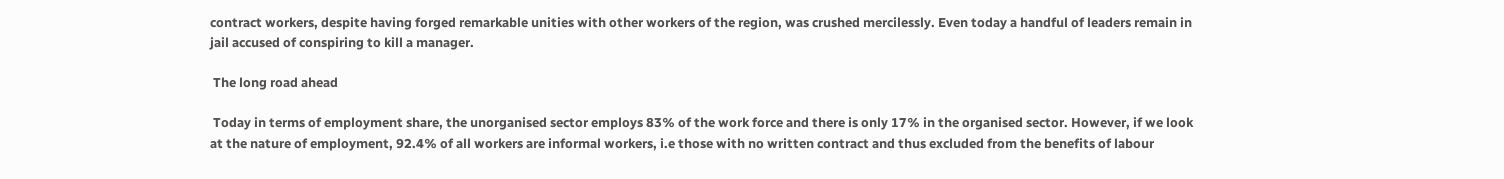contract workers, despite having forged remarkable unities with other workers of the region, was crushed mercilessly. Even today a handful of leaders remain in jail accused of conspiring to kill a manager.

 The long road ahead

 Today in terms of employment share, the unorganised sector employs 83% of the work force and there is only 17% in the organised sector. However, if we look at the nature of employment, 92.4% of all workers are informal workers, i.e those with no written contract and thus excluded from the benefits of labour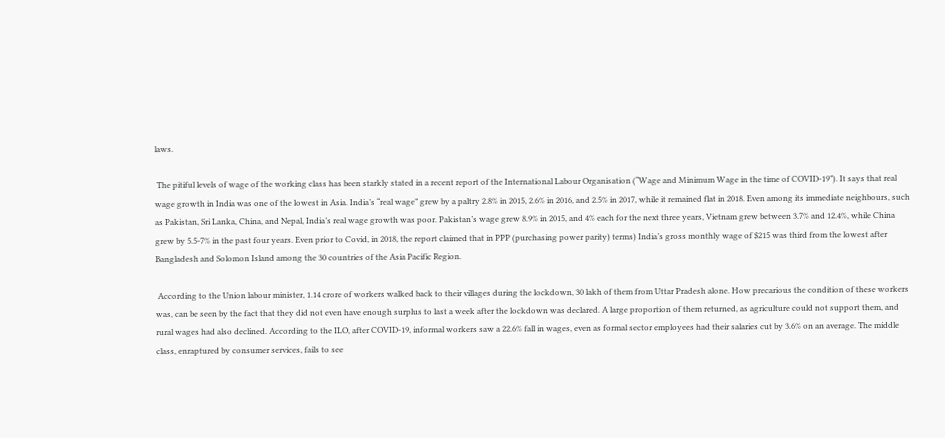laws.

 The pitiful levels of wage of the working class has been starkly stated in a recent report of the International Labour Organisation (“Wage and Minimum Wage in the time of COVID-19”). It says that real wage growth in India was one of the lowest in Asia. India’s “real wage” grew by a paltry 2.8% in 2015, 2.6% in 2016, and 2.5% in 2017, while it remained flat in 2018. Even among its immediate neighbours, such as Pakistan, Sri Lanka, China, and Nepal, India’s real wage growth was poor. Pakistan’s wage grew 8.9% in 2015, and 4% each for the next three years, Vietnam grew between 3.7% and 12.4%, while China grew by 5.5-7% in the past four years. Even prior to Covid, in 2018, the report claimed that in PPP (purchasing power parity) terms) India’s gross monthly wage of $215 was third from the lowest after Bangladesh and Solomon Island among the 30 countries of the Asia Pacific Region.

 According to the Union labour minister, 1.14 crore of workers walked back to their villages during the lockdown, 30 lakh of them from Uttar Pradesh alone. How precarious the condition of these workers was, can be seen by the fact that they did not even have enough surplus to last a week after the lockdown was declared. A large proportion of them returned, as agriculture could not support them, and rural wages had also declined. According to the ILO, after COVID-19, informal workers saw a 22.6% fall in wages, even as formal sector employees had their salaries cut by 3.6% on an average. The middle class, enraptured by consumer services, fails to see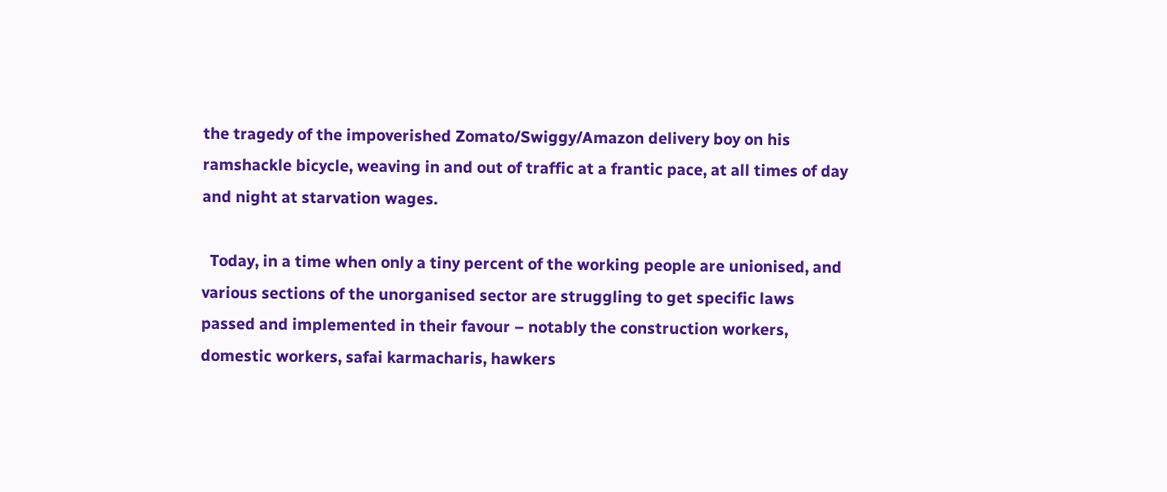the tragedy of the impoverished Zomato/Swiggy/Amazon delivery boy on his ramshackle bicycle, weaving in and out of traffic at a frantic pace, at all times of day and night at starvation wages.

  Today, in a time when only a tiny percent of the working people are unionised, and various sections of the unorganised sector are struggling to get specific laws passed and implemented in their favour – notably the construction workers, domestic workers, safai karmacharis, hawkers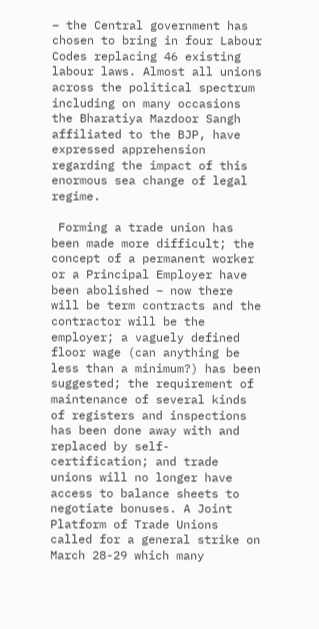– the Central government has chosen to bring in four Labour Codes replacing 46 existing labour laws. Almost all unions across the political spectrum including on many occasions the Bharatiya Mazdoor Sangh affiliated to the BJP, have expressed apprehension regarding the impact of this enormous sea change of legal regime.

 Forming a trade union has been made more difficult; the concept of a permanent worker or a Principal Employer have been abolished – now there will be term contracts and the contractor will be the employer; a vaguely defined floor wage (can anything be less than a minimum?) has been suggested; the requirement of maintenance of several kinds of registers and inspections has been done away with and replaced by self-certification; and trade unions will no longer have access to balance sheets to negotiate bonuses. A Joint Platform of Trade Unions called for a general strike on March 28-29 which many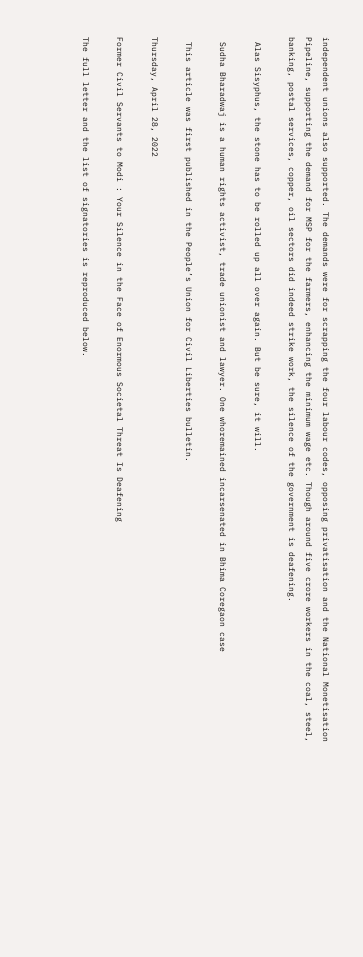independent unions also supported. The demands were for scrapping the four labour codes, opposing privatisation and the National Monetisation Pipeline, supporting the demand for MSP for the farmers, enhancing the minimum wage etc. Though around five crore workers in the coal, steel, banking, postal services, copper, oil sectors did indeed strike work, the silence of the government is deafening.

 Alas Sisyphus, the stone has to be rolled up all over again. But be sure, it will.

 Sudha Bharadwaj is a human rights activist, trade unionist and lawyer. One whoremained incarsenated in Bhima Coregaon case

 This article was first published in the People’s Union for Civil Liberties bulletin.

Thursday, April 28, 2022

Former Civil Servants to Modi : Your Silence in the Face of Enormous Societal Threat Is Deafening

The full letter and the list of signatories is reproduced below.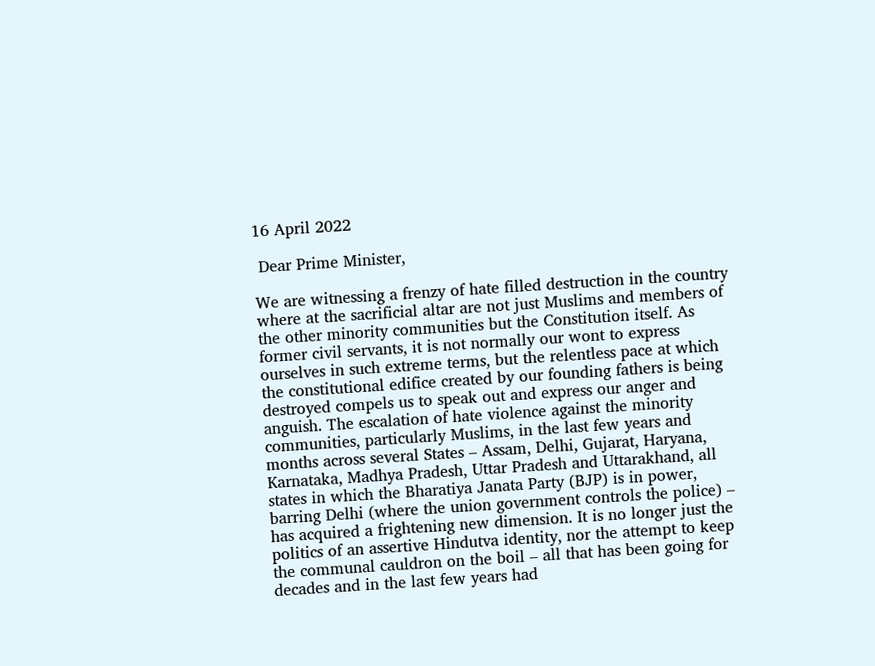16 April 2022

 Dear Prime Minister,

We are witnessing a frenzy of hate filled destruction in the country where at the sacrificial altar are not just Muslims and members of the other minority communities but the Constitution itself. As former civil servants, it is not normally our wont to express ourselves in such extreme terms, but the relentless pace at which the constitutional edifice created by our founding fathers is being destroyed compels us to speak out and express our anger and anguish. The escalation of hate violence against the minority communities, particularly Muslims, in the last few years and months across several States – Assam, Delhi, Gujarat, Haryana, Karnataka, Madhya Pradesh, Uttar Pradesh and Uttarakhand, all states in which the Bharatiya Janata Party (BJP) is in power, barring Delhi (where the union government controls the police) – has acquired a frightening new dimension. It is no longer just the politics of an assertive Hindutva identity, nor the attempt to keep the communal cauldron on the boil – all that has been going for decades and in the last few years had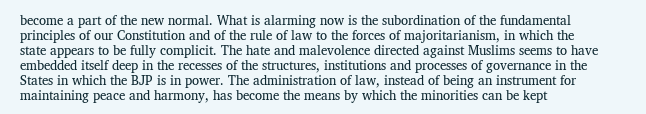become a part of the new normal. What is alarming now is the subordination of the fundamental principles of our Constitution and of the rule of law to the forces of majoritarianism, in which the state appears to be fully complicit. The hate and malevolence directed against Muslims seems to have embedded itself deep in the recesses of the structures, institutions and processes of governance in the States in which the BJP is in power. The administration of law, instead of being an instrument for maintaining peace and harmony, has become the means by which the minorities can be kept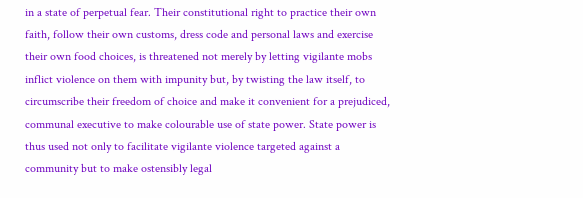in a state of perpetual fear. Their constitutional right to practice their own faith, follow their own customs, dress code and personal laws and exercise their own food choices, is threatened not merely by letting vigilante mobs inflict violence on them with impunity but, by twisting the law itself, to circumscribe their freedom of choice and make it convenient for a prejudiced, communal executive to make colourable use of state power. State power is thus used not only to facilitate vigilante violence targeted against a community but to make ostensibly legal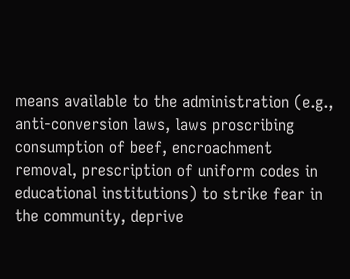means available to the administration (e.g., anti-conversion laws, laws proscribing consumption of beef, encroachment removal, prescription of uniform codes in educational institutions) to strike fear in the community, deprive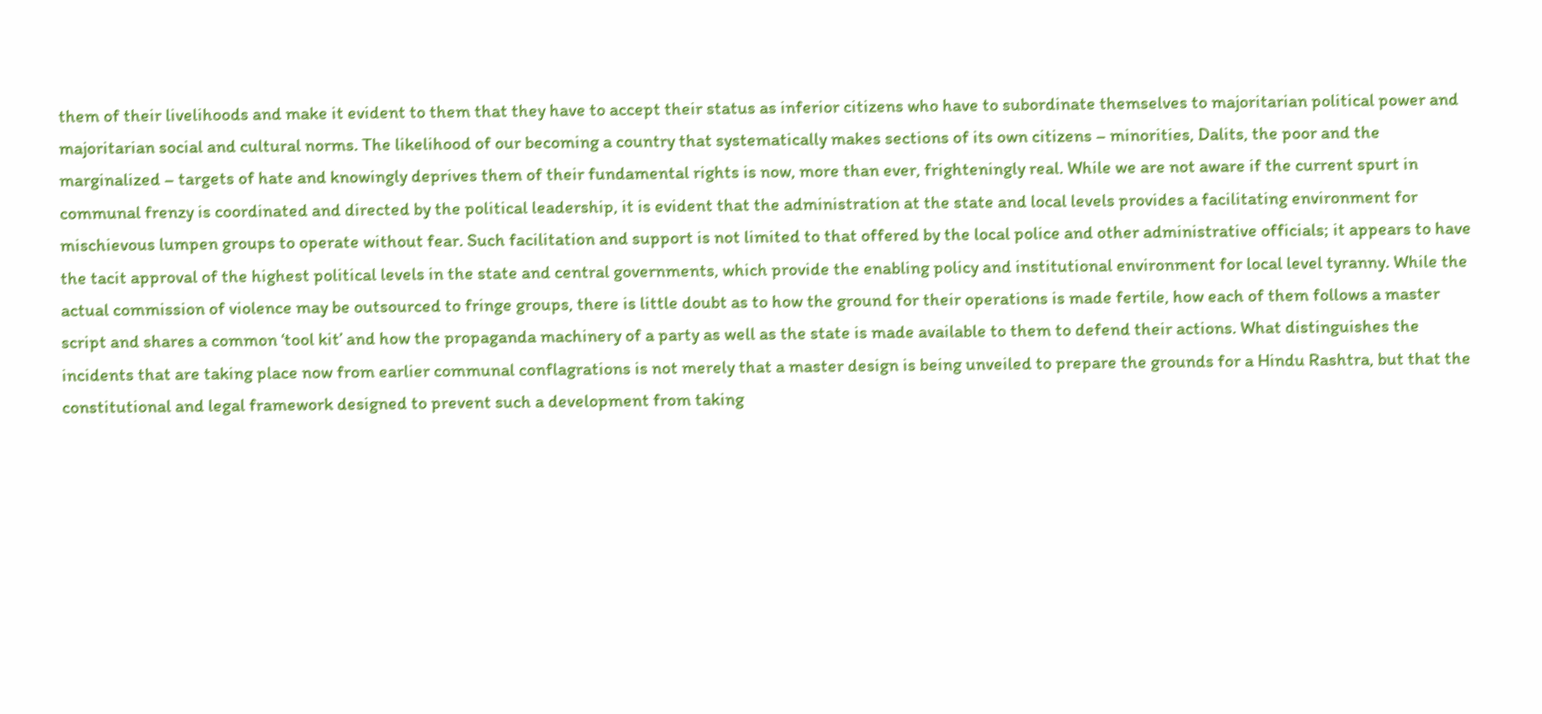them of their livelihoods and make it evident to them that they have to accept their status as inferior citizens who have to subordinate themselves to majoritarian political power and majoritarian social and cultural norms. The likelihood of our becoming a country that systematically makes sections of its own citizens – minorities, Dalits, the poor and the marginalized – targets of hate and knowingly deprives them of their fundamental rights is now, more than ever, frighteningly real. While we are not aware if the current spurt in communal frenzy is coordinated and directed by the political leadership, it is evident that the administration at the state and local levels provides a facilitating environment for mischievous lumpen groups to operate without fear. Such facilitation and support is not limited to that offered by the local police and other administrative officials; it appears to have the tacit approval of the highest political levels in the state and central governments, which provide the enabling policy and institutional environment for local level tyranny. While the actual commission of violence may be outsourced to fringe groups, there is little doubt as to how the ground for their operations is made fertile, how each of them follows a master script and shares a common ‘tool kit’ and how the propaganda machinery of a party as well as the state is made available to them to defend their actions. What distinguishes the incidents that are taking place now from earlier communal conflagrations is not merely that a master design is being unveiled to prepare the grounds for a Hindu Rashtra, but that the constitutional and legal framework designed to prevent such a development from taking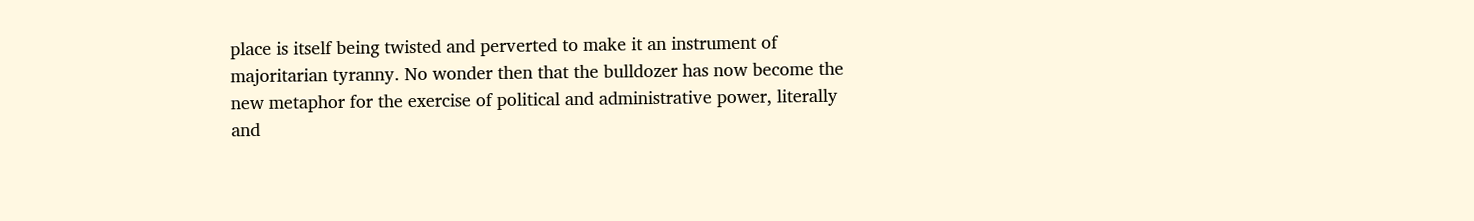place is itself being twisted and perverted to make it an instrument of majoritarian tyranny. No wonder then that the bulldozer has now become the new metaphor for the exercise of political and administrative power, literally and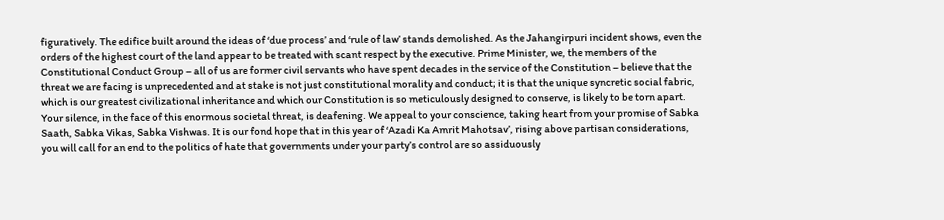figuratively. The edifice built around the ideas of ‘due process’ and ‘rule of law’ stands demolished. As the Jahangirpuri incident shows, even the orders of the highest court of the land appear to be treated with scant respect by the executive. Prime Minister, we, the members of the Constitutional Conduct Group – all of us are former civil servants who have spent decades in the service of the Constitution – believe that the threat we are facing is unprecedented and at stake is not just constitutional morality and conduct; it is that the unique syncretic social fabric, which is our greatest civilizational inheritance and which our Constitution is so meticulously designed to conserve, is likely to be torn apart. Your silence, in the face of this enormous societal threat, is deafening. We appeal to your conscience, taking heart from your promise of Sabka Saath, Sabka Vikas, Sabka Vishwas. It is our fond hope that in this year of ‘Azadi Ka Amrit Mahotsav’, rising above partisan considerations, you will call for an end to the politics of hate that governments under your party’s control are so assiduously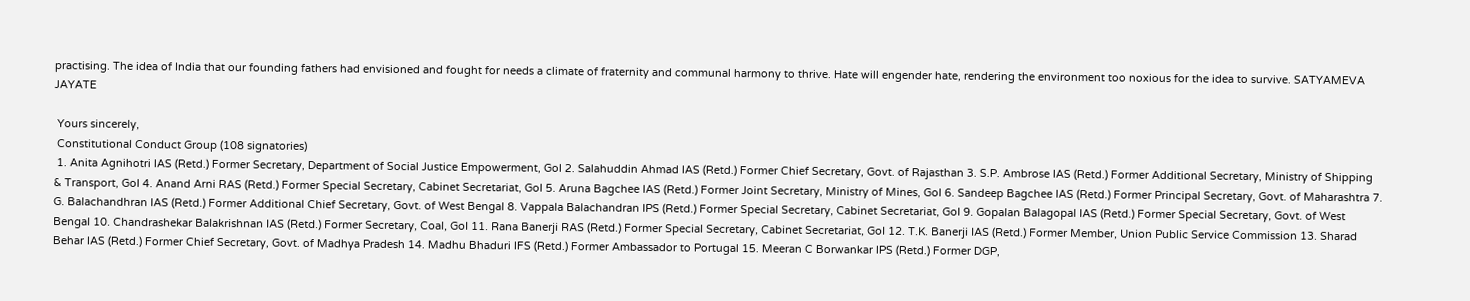practising. The idea of India that our founding fathers had envisioned and fought for needs a climate of fraternity and communal harmony to thrive. Hate will engender hate, rendering the environment too noxious for the idea to survive. SATYAMEVA JAYATE

 Yours sincerely,
 Constitutional Conduct Group (108 signatories)
 1. Anita Agnihotri IAS (Retd.) Former Secretary, Department of Social Justice Empowerment, GoI 2. Salahuddin Ahmad IAS (Retd.) Former Chief Secretary, Govt. of Rajasthan 3. S.P. Ambrose IAS (Retd.) Former Additional Secretary, Ministry of Shipping & Transport, GoI 4. Anand Arni RAS (Retd.) Former Special Secretary, Cabinet Secretariat, GoI 5. Aruna Bagchee IAS (Retd.) Former Joint Secretary, Ministry of Mines, GoI 6. Sandeep Bagchee IAS (Retd.) Former Principal Secretary, Govt. of Maharashtra 7. G. Balachandhran IAS (Retd.) Former Additional Chief Secretary, Govt. of West Bengal 8. Vappala Balachandran IPS (Retd.) Former Special Secretary, Cabinet Secretariat, GoI 9. Gopalan Balagopal IAS (Retd.) Former Special Secretary, Govt. of West Bengal 10. Chandrashekar Balakrishnan IAS (Retd.) Former Secretary, Coal, GoI 11. Rana Banerji RAS (Retd.) Former Special Secretary, Cabinet Secretariat, GoI 12. T.K. Banerji IAS (Retd.) Former Member, Union Public Service Commission 13. Sharad Behar IAS (Retd.) Former Chief Secretary, Govt. of Madhya Pradesh 14. Madhu Bhaduri IFS (Retd.) Former Ambassador to Portugal 15. Meeran C Borwankar IPS (Retd.) Former DGP,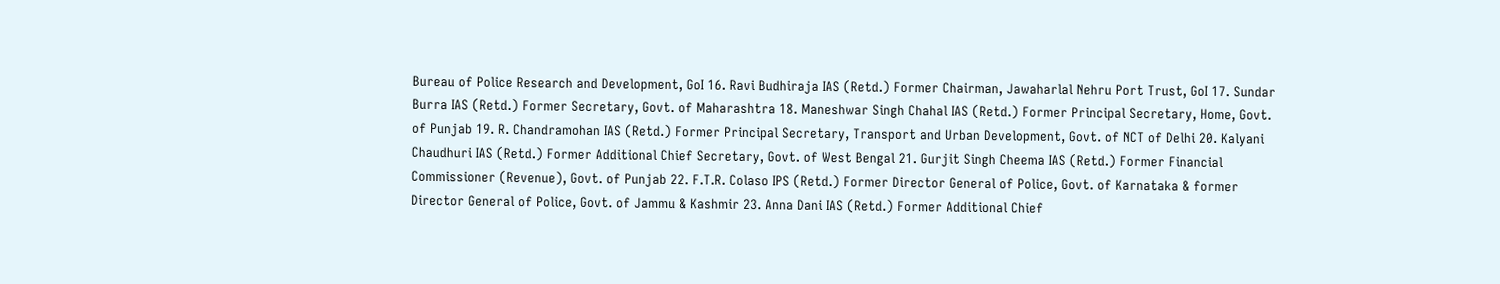Bureau of Police Research and Development, GoI 16. Ravi Budhiraja IAS (Retd.) Former Chairman, Jawaharlal Nehru Port Trust, GoI 17. Sundar Burra IAS (Retd.) Former Secretary, Govt. of Maharashtra 18. Maneshwar Singh Chahal IAS (Retd.) Former Principal Secretary, Home, Govt. of Punjab 19. R. Chandramohan IAS (Retd.) Former Principal Secretary, Transport and Urban Development, Govt. of NCT of Delhi 20. Kalyani Chaudhuri IAS (Retd.) Former Additional Chief Secretary, Govt. of West Bengal 21. Gurjit Singh Cheema IAS (Retd.) Former Financial Commissioner (Revenue), Govt. of Punjab 22. F.T.R. Colaso IPS (Retd.) Former Director General of Police, Govt. of Karnataka & former Director General of Police, Govt. of Jammu & Kashmir 23. Anna Dani IAS (Retd.) Former Additional Chief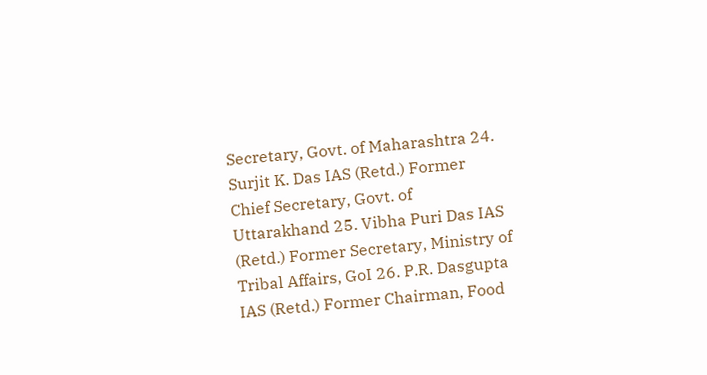Secretary, Govt. of Maharashtra 24. Surjit K. Das IAS (Retd.) Former Chief Secretary, Govt. of Uttarakhand 25. Vibha Puri Das IAS (Retd.) Former Secretary, Ministry of Tribal Affairs, GoI 26. P.R. Dasgupta IAS (Retd.) Former Chairman, Food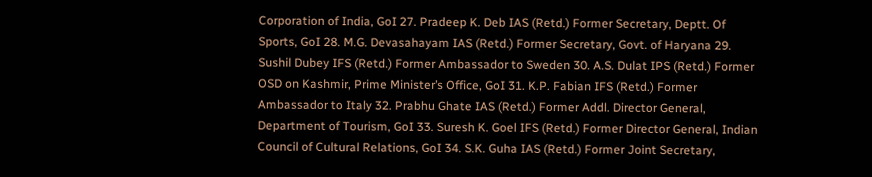Corporation of India, GoI 27. Pradeep K. Deb IAS (Retd.) Former Secretary, Deptt. Of Sports, GoI 28. M.G. Devasahayam IAS (Retd.) Former Secretary, Govt. of Haryana 29. Sushil Dubey IFS (Retd.) Former Ambassador to Sweden 30. A.S. Dulat IPS (Retd.) Former OSD on Kashmir, Prime Minister’s Office, GoI 31. K.P. Fabian IFS (Retd.) Former Ambassador to Italy 32. Prabhu Ghate IAS (Retd.) Former Addl. Director General, Department of Tourism, GoI 33. Suresh K. Goel IFS (Retd.) Former Director General, Indian Council of Cultural Relations, GoI 34. S.K. Guha IAS (Retd.) Former Joint Secretary,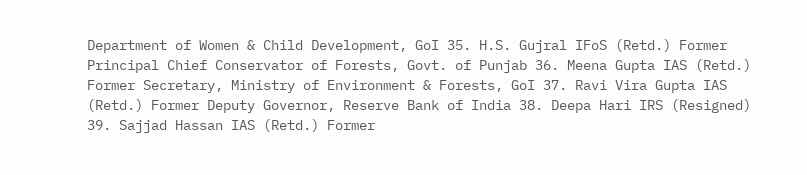Department of Women & Child Development, GoI 35. H.S. Gujral IFoS (Retd.) Former Principal Chief Conservator of Forests, Govt. of Punjab 36. Meena Gupta IAS (Retd.) Former Secretary, Ministry of Environment & Forests, GoI 37. Ravi Vira Gupta IAS (Retd.) Former Deputy Governor, Reserve Bank of India 38. Deepa Hari IRS (Resigned) 39. Sajjad Hassan IAS (Retd.) Former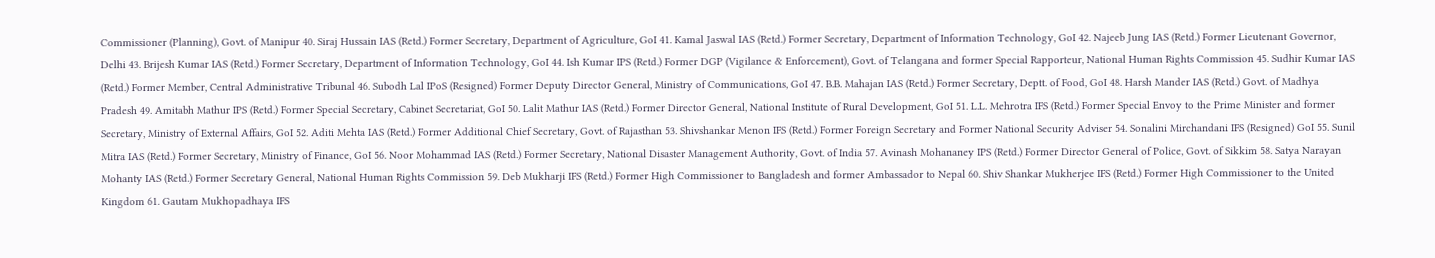Commissioner (Planning), Govt. of Manipur 40. Siraj Hussain IAS (Retd.) Former Secretary, Department of Agriculture, GoI 41. Kamal Jaswal IAS (Retd.) Former Secretary, Department of Information Technology, GoI 42. Najeeb Jung IAS (Retd.) Former Lieutenant Governor, Delhi 43. Brijesh Kumar IAS (Retd.) Former Secretary, Department of Information Technology, GoI 44. Ish Kumar IPS (Retd.) Former DGP (Vigilance & Enforcement), Govt. of Telangana and former Special Rapporteur, National Human Rights Commission 45. Sudhir Kumar IAS (Retd.) Former Member, Central Administrative Tribunal 46. Subodh Lal IPoS (Resigned) Former Deputy Director General, Ministry of Communications, GoI 47. B.B. Mahajan IAS (Retd.) Former Secretary, Deptt. of Food, GoI 48. Harsh Mander IAS (Retd.) Govt. of Madhya Pradesh 49. Amitabh Mathur IPS (Retd.) Former Special Secretary, Cabinet Secretariat, GoI 50. Lalit Mathur IAS (Retd.) Former Director General, National Institute of Rural Development, GoI 51. L.L. Mehrotra IFS (Retd.) Former Special Envoy to the Prime Minister and former Secretary, Ministry of External Affairs, GoI 52. Aditi Mehta IAS (Retd.) Former Additional Chief Secretary, Govt. of Rajasthan 53. Shivshankar Menon IFS (Retd.) Former Foreign Secretary and Former National Security Adviser 54. Sonalini Mirchandani IFS (Resigned) GoI 55. Sunil Mitra IAS (Retd.) Former Secretary, Ministry of Finance, GoI 56. Noor Mohammad IAS (Retd.) Former Secretary, National Disaster Management Authority, Govt. of India 57. Avinash Mohananey IPS (Retd.) Former Director General of Police, Govt. of Sikkim 58. Satya Narayan Mohanty IAS (Retd.) Former Secretary General, National Human Rights Commission 59. Deb Mukharji IFS (Retd.) Former High Commissioner to Bangladesh and former Ambassador to Nepal 60. Shiv Shankar Mukherjee IFS (Retd.) Former High Commissioner to the United Kingdom 61. Gautam Mukhopadhaya IFS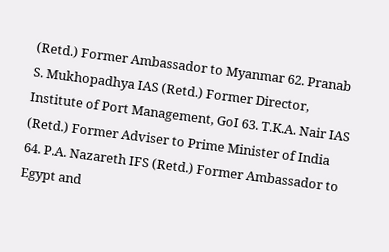(Retd.) Former Ambassador to Myanmar 62. Pranab S. Mukhopadhya IAS (Retd.) Former Director, Institute of Port Management, GoI 63. T.K.A. Nair IAS (Retd.) Former Adviser to Prime Minister of India 64. P.A. Nazareth IFS (Retd.) Former Ambassador to Egypt and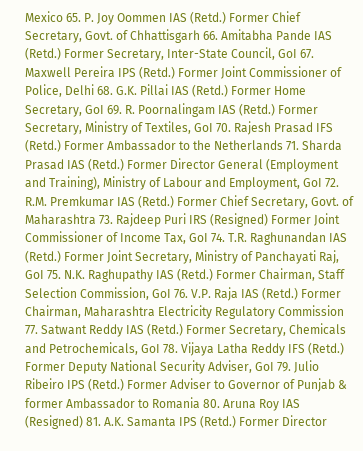Mexico 65. P. Joy Oommen IAS (Retd.) Former Chief Secretary, Govt. of Chhattisgarh 66. Amitabha Pande IAS (Retd.) Former Secretary, Inter-State Council, GoI 67. Maxwell Pereira IPS (Retd.) Former Joint Commissioner of Police, Delhi 68. G.K. Pillai IAS (Retd.) Former Home Secretary, GoI 69. R. Poornalingam IAS (Retd.) Former Secretary, Ministry of Textiles, GoI 70. Rajesh Prasad IFS (Retd.) Former Ambassador to the Netherlands 71. Sharda Prasad IAS (Retd.) Former Director General (Employment and Training), Ministry of Labour and Employment, GoI 72. R.M. Premkumar IAS (Retd.) Former Chief Secretary, Govt. of Maharashtra 73. Rajdeep Puri IRS (Resigned) Former Joint Commissioner of Income Tax, GoI 74. T.R. Raghunandan IAS (Retd.) Former Joint Secretary, Ministry of Panchayati Raj, GoI 75. N.K. Raghupathy IAS (Retd.) Former Chairman, Staff Selection Commission, GoI 76. V.P. Raja IAS (Retd.) Former Chairman, Maharashtra Electricity Regulatory Commission 77. Satwant Reddy IAS (Retd.) Former Secretary, Chemicals and Petrochemicals, GoI 78. Vijaya Latha Reddy IFS (Retd.) Former Deputy National Security Adviser, GoI 79. Julio Ribeiro IPS (Retd.) Former Adviser to Governor of Punjab & former Ambassador to Romania 80. Aruna Roy IAS (Resigned) 81. A.K. Samanta IPS (Retd.) Former Director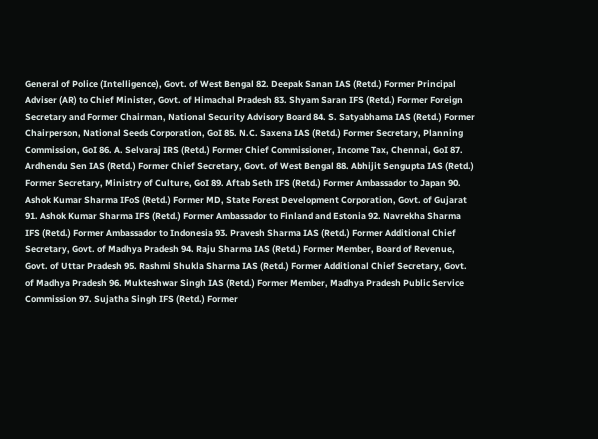General of Police (Intelligence), Govt. of West Bengal 82. Deepak Sanan IAS (Retd.) Former Principal Adviser (AR) to Chief Minister, Govt. of Himachal Pradesh 83. Shyam Saran IFS (Retd.) Former Foreign Secretary and Former Chairman, National Security Advisory Board 84. S. Satyabhama IAS (Retd.) Former Chairperson, National Seeds Corporation, GoI 85. N.C. Saxena IAS (Retd.) Former Secretary, Planning Commission, GoI 86. A. Selvaraj IRS (Retd.) Former Chief Commissioner, Income Tax, Chennai, GoI 87. Ardhendu Sen IAS (Retd.) Former Chief Secretary, Govt. of West Bengal 88. Abhijit Sengupta IAS (Retd.) Former Secretary, Ministry of Culture, GoI 89. Aftab Seth IFS (Retd.) Former Ambassador to Japan 90. Ashok Kumar Sharma IFoS (Retd.) Former MD, State Forest Development Corporation, Govt. of Gujarat 91. Ashok Kumar Sharma IFS (Retd.) Former Ambassador to Finland and Estonia 92. Navrekha Sharma IFS (Retd.) Former Ambassador to Indonesia 93. Pravesh Sharma IAS (Retd.) Former Additional Chief Secretary, Govt. of Madhya Pradesh 94. Raju Sharma IAS (Retd.) Former Member, Board of Revenue, Govt. of Uttar Pradesh 95. Rashmi Shukla Sharma IAS (Retd.) Former Additional Chief Secretary, Govt. of Madhya Pradesh 96. Mukteshwar Singh IAS (Retd.) Former Member, Madhya Pradesh Public Service Commission 97. Sujatha Singh IFS (Retd.) Former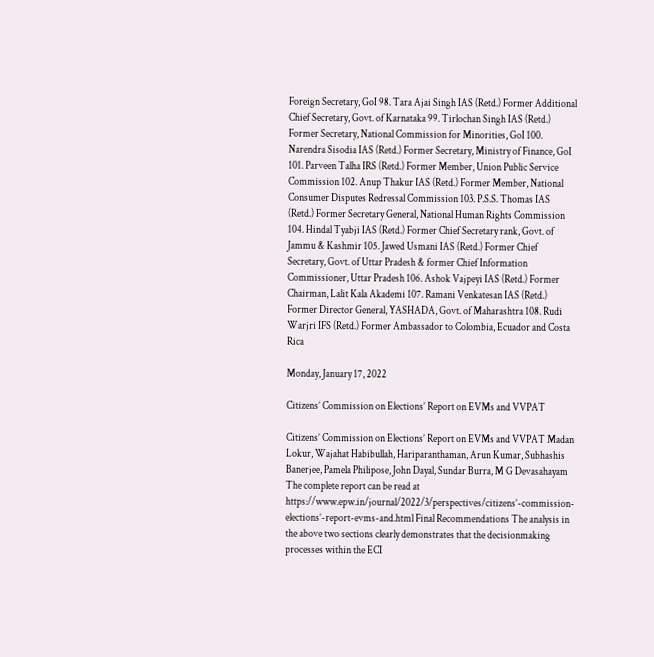Foreign Secretary, GoI 98. Tara Ajai Singh IAS (Retd.) Former Additional Chief Secretary, Govt. of Karnataka 99. Tirlochan Singh IAS (Retd.) Former Secretary, National Commission for Minorities, GoI 100. Narendra Sisodia IAS (Retd.) Former Secretary, Ministry of Finance, GoI 101. Parveen Talha IRS (Retd.) Former Member, Union Public Service Commission 102. Anup Thakur IAS (Retd.) Former Member, National Consumer Disputes Redressal Commission 103. P.S.S. Thomas IAS (Retd.) Former Secretary General, National Human Rights Commission 104. Hindal Tyabji IAS (Retd.) Former Chief Secretary rank, Govt. of Jammu & Kashmir 105. Jawed Usmani IAS (Retd.) Former Chief Secretary, Govt. of Uttar Pradesh & former Chief Information Commissioner, Uttar Pradesh 106. Ashok Vajpeyi IAS (Retd.) Former Chairman, Lalit Kala Akademi 107. Ramani Venkatesan IAS (Retd.) Former Director General, YASHADA, Govt. of Maharashtra 108. Rudi Warjri IFS (Retd.) Former Ambassador to Colombia, Ecuador and Costa Rica

Monday, January 17, 2022

Citizens’ Commission on Elections’ Report on EVMs and VVPAT

Citizens’ Commission on Elections’ Report on EVMs and VVPAT Madan Lokur, Wajahat Habibullah, Hariparanthaman, Arun Kumar, Subhashis Banerjee, Pamela Philipose, John Dayal, Sundar Burra, M G Devasahayam The complete report can be read at https://www.epw.in/journal/2022/3/perspectives/citizens’-commission-elections’-report-evms-and.html Final Recommendations The analysis in the above two sections clearly demonstrates that the decisionmaking processes within the ECI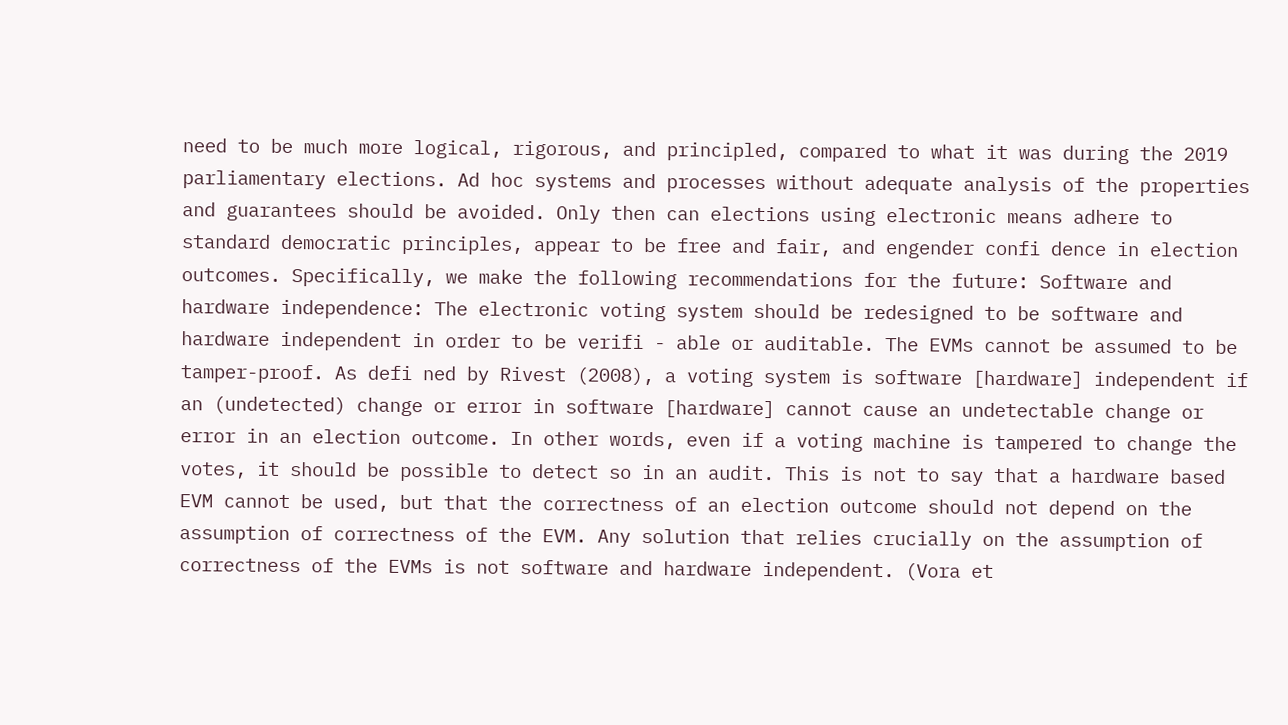need to be much more logical, rigorous, and principled, compared to what it was during the 2019 parliamentary elections. Ad hoc systems and processes without adequate analysis of the properties and guarantees should be avoided. Only then can elections using electronic means adhere to standard democratic principles, appear to be free and fair, and engender confi dence in election outcomes. Specifically, we make the following recommendations for the future: Software and hardware independence: The electronic voting system should be redesigned to be software and hardware independent in order to be verifi - able or auditable. The EVMs cannot be assumed to be tamper-proof. As defi ned by Rivest (2008), a voting system is software [hardware] independent if an (undetected) change or error in software [hardware] cannot cause an undetectable change or error in an election outcome. In other words, even if a voting machine is tampered to change the votes, it should be possible to detect so in an audit. This is not to say that a hardware based EVM cannot be used, but that the correctness of an election outcome should not depend on the assumption of correctness of the EVM. Any solution that relies crucially on the assumption of correctness of the EVMs is not software and hardware independent. (Vora et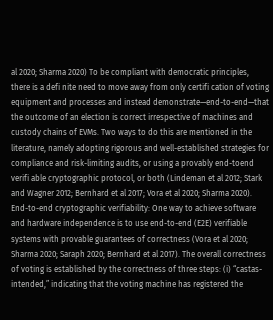al 2020; Sharma 2020) To be compliant with democratic principles, there is a defi nite need to move away from only certifi cation of voting equipment and processes and instead demonstrate—end-to-end—that the outcome of an election is correct irrespective of machines and custody chains of EVMs. Two ways to do this are mentioned in the literature, namely adopting rigorous and well-established strategies for compliance and risk-limiting audits, or using a provably end-toend verifi able cryptographic protocol, or both (Lindeman et al 2012; Stark and Wagner 2012; Bernhard et al 2017; Vora et al 2020; Sharma 2020). End-to-end cryptographic verifiability: One way to achieve software and hardware independence is to use end-to-end (E2E) verifiable systems with provable guarantees of correctness (Vora et al 2020; Sharma 2020; Saraph 2020; Bernhard et al 2017). The overall correctness of voting is established by the correctness of three steps: (i) “castas-intended,” indicating that the voting machine has registered the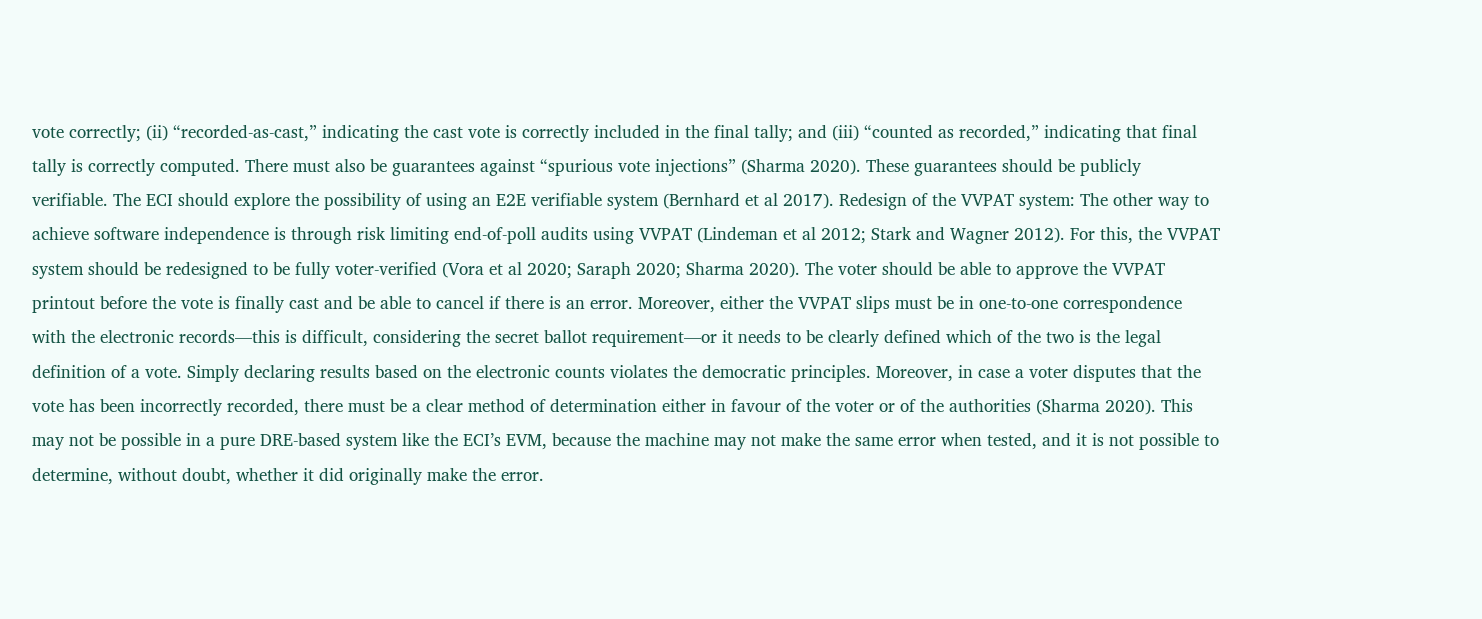vote correctly; (ii) “recorded-as-cast,” indicating the cast vote is correctly included in the final tally; and (iii) “counted as recorded,” indicating that final tally is correctly computed. There must also be guarantees against “spurious vote injections” (Sharma 2020). These guarantees should be publicly verifiable. The ECI should explore the possibility of using an E2E verifiable system (Bernhard et al 2017). Redesign of the VVPAT system: The other way to achieve software independence is through risk limiting end-of-poll audits using VVPAT (Lindeman et al 2012; Stark and Wagner 2012). For this, the VVPAT system should be redesigned to be fully voter-verified (Vora et al 2020; Saraph 2020; Sharma 2020). The voter should be able to approve the VVPAT printout before the vote is finally cast and be able to cancel if there is an error. Moreover, either the VVPAT slips must be in one-to-one correspondence with the electronic records—this is difficult, considering the secret ballot requirement—or it needs to be clearly defined which of the two is the legal definition of a vote. Simply declaring results based on the electronic counts violates the democratic principles. Moreover, in case a voter disputes that the vote has been incorrectly recorded, there must be a clear method of determination either in favour of the voter or of the authorities (Sharma 2020). This may not be possible in a pure DRE-based system like the ECI’s EVM, because the machine may not make the same error when tested, and it is not possible to determine, without doubt, whether it did originally make the error.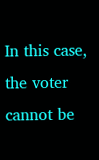In this case, the voter cannot be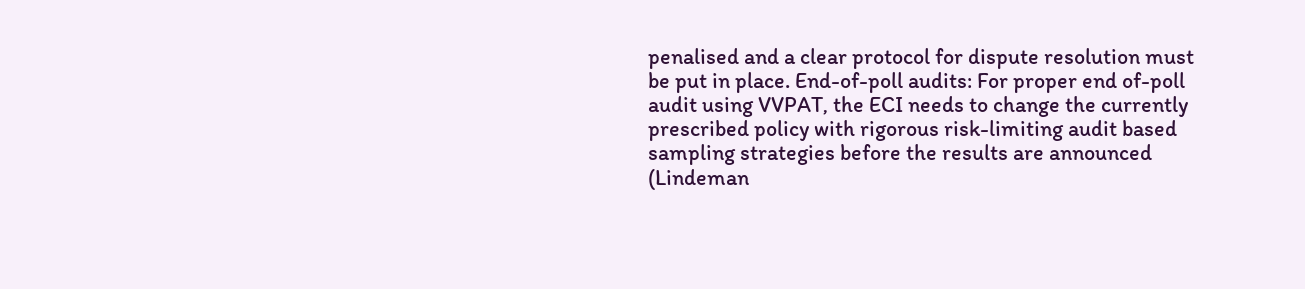penalised and a clear protocol for dispute resolution must be put in place. End-of-poll audits: For proper end of-poll audit using VVPAT, the ECI needs to change the currently prescribed policy with rigorous risk-limiting audit based sampling strategies before the results are announced (Lindeman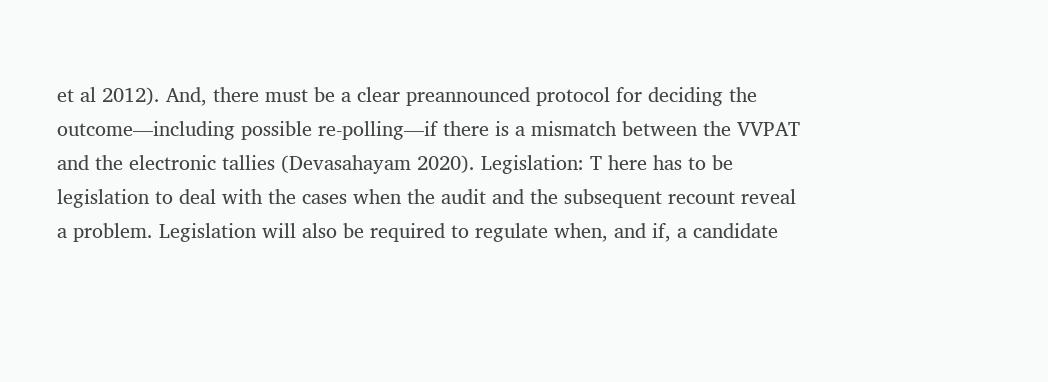et al 2012). And, there must be a clear preannounced protocol for deciding the outcome—including possible re-polling—if there is a mismatch between the VVPAT and the electronic tallies (Devasahayam 2020). Legislation: T here has to be legislation to deal with the cases when the audit and the subsequent recount reveal a problem. Legislation will also be required to regulate when, and if, a candidate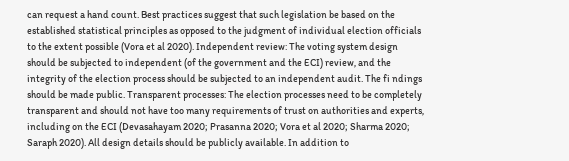can request a hand count. Best practices suggest that such legislation be based on the established statistical principles as opposed to the judgment of individual election officials to the extent possible (Vora et al 2020). Independent review: The voting system design should be subjected to independent (of the government and the ECI) review, and the integrity of the election process should be subjected to an independent audit. The fi ndings should be made public. Transparent processes: The election processes need to be completely transparent and should not have too many requirements of trust on authorities and experts, including on the ECI (Devasahayam 2020; Prasanna 2020; Vora et al 2020; Sharma 2020; Saraph 2020). All design details should be publicly available. In addition to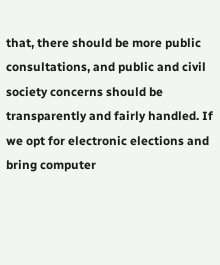that, there should be more public consultations, and public and civil society concerns should be transparently and fairly handled. If we opt for electronic elections and bring computer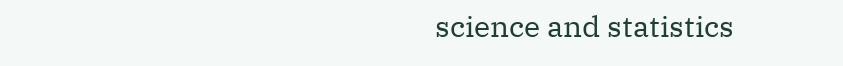science and statistics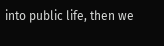into public life, then we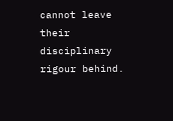cannot leave their disciplinary rigour behind.